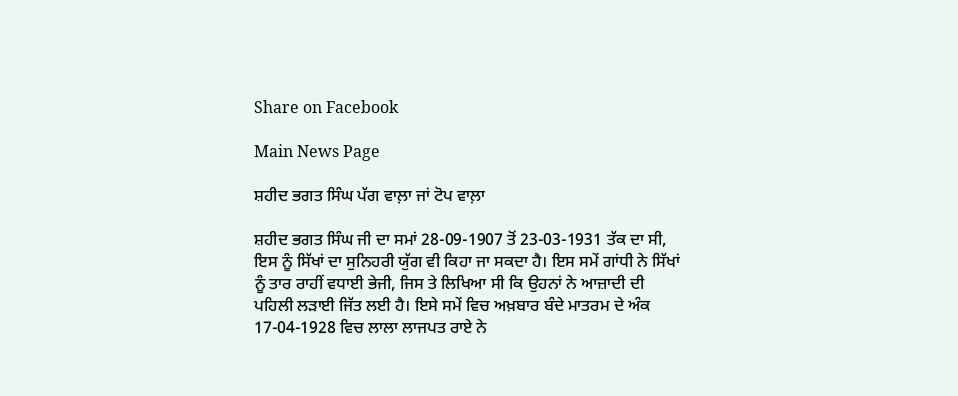Share on Facebook

Main News Page

ਸ਼ਹੀਦ ਭਗਤ ਸਿੰਘ ਪੱਗ ਵਾਲ਼ਾ ਜਾਂ ਟੋਪ ਵਾਲ਼ਾ

ਸ਼ਹੀਦ ਭਗਤ ਸਿੰਘ ਜੀ ਦਾ ਸਮਾਂ 28-09-1907 ਤੋਂ 23-03-1931 ਤੱਕ ਦਾ ਸੀ, ਇਸ ਨੂੰ ਸਿੱਖਾਂ ਦਾ ਸੁਨਿਹਰੀ ਯੁੱਗ ਵੀ ਕਿਹਾ ਜਾ ਸਕਦਾ ਹੈ। ਇਸ ਸਮੇਂ ਗਾਂਧੀ ਨੇ ਸਿੱਖਾਂ ਨੂੰ ਤਾਰ ਰਾਹੀਂ ਵਧਾਈ ਭੇਜੀ, ਜਿਸ ਤੇ ਲਿਖਿਆ ਸੀ ਕਿ ਉਹਨਾਂ ਨੇ ਆਜ਼ਾਦੀ ਦੀ ਪਹਿਲੀ ਲੜਾਈ ਜਿੱਤ ਲਈ ਹੈ। ਇਸੇ ਸਮੇਂ ਵਿਚ ਅਖ਼ਬਾਰ ਬੰਦੇ ਮਾਤਰਮ ਦੇ ਅੰਕ 17-04-1928 ਵਿਚ ਲਾਲਾ ਲਾਜਪਤ ਰਾਏ ਨੇ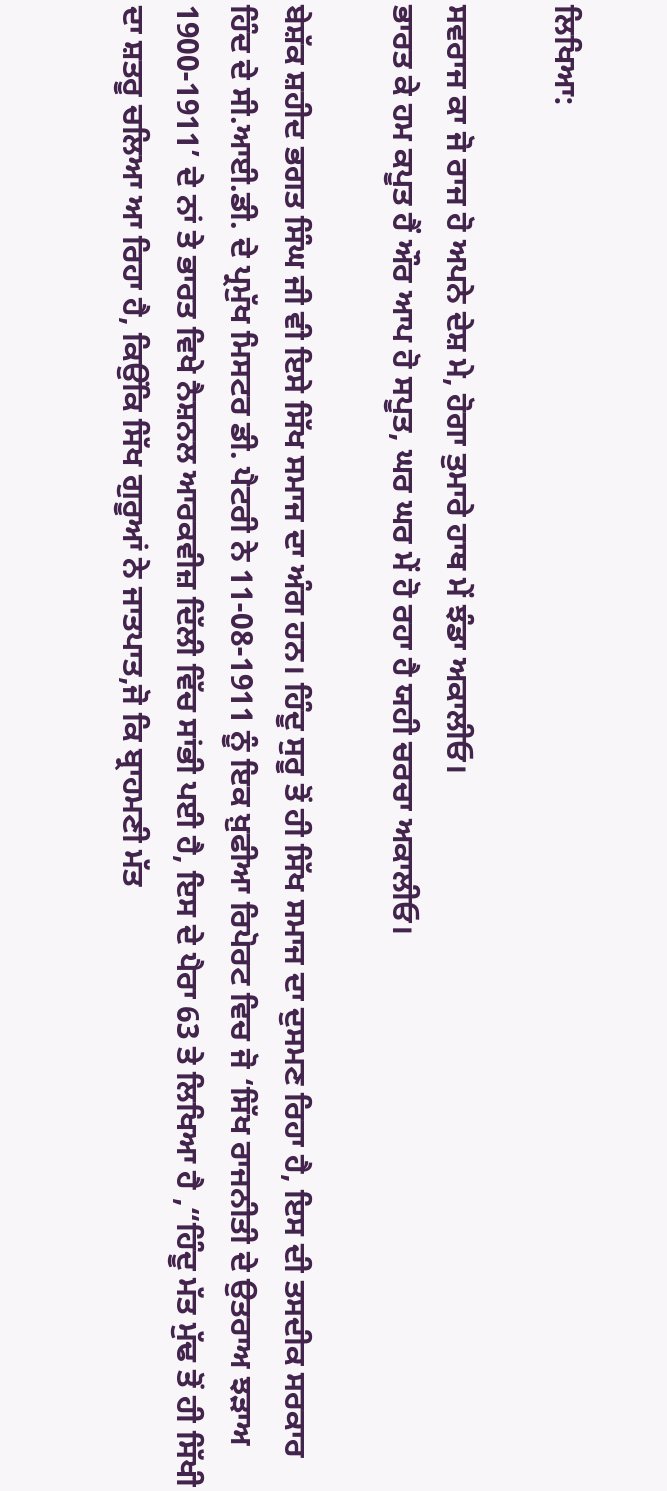ਲਿਖਿਆ:

ਸਵਰਾਜ ਕਾ ਜੋ ਰਾਜ ਹੋ ਅਪਨੇ ਦੇਸ਼ ਮੇ, ਹੋਗਾ ਤੁਮਾਰੇ ਹਾਥ ਮੇਂ ਝੰਡਾ ਅਕਾਲੀਓ।
ਭਾਰਤ ਕੇ ਹਮ ਕਪੂਤ ਹੈਂ ਔਰ ਆਪ ਹੋ ਸਪੂਤ, ਘਰ ਘਰ ਮੇਂ ਹੋ ਰਹਾ ਹੈ ਯਹੀ ਚਰਚਾ ਅਕਾਲੀਓ।

ਬੇਸ਼ੱਕ ਸ਼ਹੀਦ ਭਗਤ ਸਿੰਘ ਜੀ ਵੀ ਇਸੇ ਸਿੱਖ ਸਮਾਜ ਦਾ ਅੰਗ ਹਨ। ਹਿੰਦੂ ਸੁਰੂ ਤੋਂ ਹੀ ਸਿੱਖ ਸਮਾਜ ਦਾ ਦੁਸਮਣ ਰਿਹਾ ਹੈ, ਇਸ ਦੀ ਤਸਦੀਕ ਸਰਕਾਰ ਹਿੰਦ ਦੇ ਸੀ.ਆਈ.ਡੀ. ਦੇ ਪ੍ਰਮੁੱਖ ਮਿਸਟਰ ਡੀ. ਪੈਟਰੀ ਨੇ 11-08-1911 ਨੂੰ ਇਕ ਖ਼ੁਫੀਆ ਰਿਪੋਰਟ ਵਿਚ ਜੋ ‘ਸਿੱਖ ਰਾਜਨੀਤੀ ਦੇ ਉਤਰਾਅ ਝੜਾਅ 1900-1911’ ਦੇ ਨਾਂ ਤੇ ਭਾਰਤ ਵਿਖੇ ਨੈਸ਼ਨਲ ਆਰਕਵੀਜ਼ ਦਿੱਲੀ ਵਿੱਚ ਸਾਂਭੀ ਪਈ ਹੈ, ਇਸ ਦੇ ਪੈਰਾ 63 ਤੇ ਲਿਖਿਆ ਹੈ ,“ਹਿੰਦੂ ਮੱਤ ਮੁੱਢ ਤੋਂ ਹੀ ਸਿੱਖੀ ਦਾ ਸ਼ਤਰੂ ਚਲਿਆ ਆ ਰਿਹਾ ਹੈ, ਕਿਉਂਕਿ ਸਿੱਖ ਗੁਰੂਆਂ ਨੇ ਜਾਤਪਾਤ,ਜੋ ਕਿ ਬ੍ਰਾਹਮਣੀ ਮੱਤ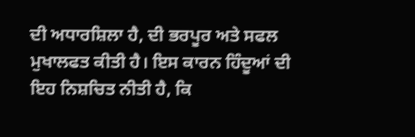ਦੀ ਅਧਾਰਸ਼ਿਲਾ ਹੈ, ਦੀ ਭਰਪੂਰ ਅਤੇ ਸਫਲ ਮੁਖਾਲਫਤ ਕੀਤੀ ਹੈ। ਇਸ ਕਾਰਨ ਹਿੰਦੂਆਂ ਦੀ ਇਹ ਨਿਸ਼ਚਿਤ ਨੀਤੀ ਹੈ, ਕਿ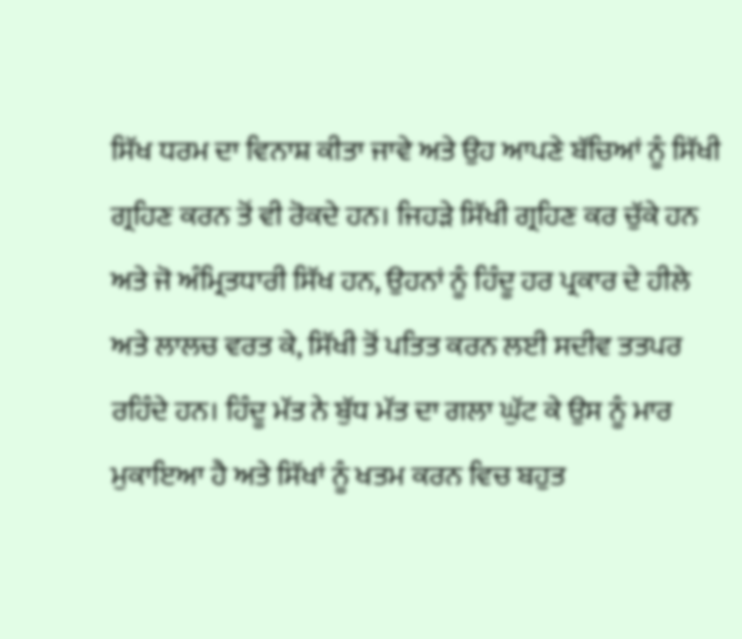ਸਿੱਖ ਧਰਮ ਦਾ ਵਿਨਾਸ਼ ਕੀਤਾ ਜਾਵੇ ਅਤੇ ਉਹ ਆਪਣੇ ਬੱਚਿਆਂ ਨੂੰ ਸਿੱਖੀ ਗ੍ਰਹਿਣ ਕਰਨ ਤੋਂ ਵੀ ਰੋਕਦੇ ਹਨ। ਜਿਹੜੇ ਸਿੱਖੀ ਗ੍ਰਹਿਣ ਕਰ ਚੁੱਕੇ ਹਨ ਅਤੇ ਜੋ ਅੰਮ੍ਰਿਤਧਾਰੀ ਸਿੱਖ ਹਨ, ਉਹਨਾਂ ਨੂੰ ਹਿੰਦੂ ਹਰ ਪ੍ਰਕਾਰ ਦੇ ਹੀਲੇ ਅਤੇ ਲਾਲਚ ਵਰਤ ਕੇ, ਸਿੱਖੀ ਤੋਂ ਪਤਿਤ ਕਰਨ ਲਈ ਸਦੀਵ ਤਤਪਰ ਰਹਿੰਦੇ ਹਨ। ਹਿੰਦੂ ਮੱਤ ਨੇ ਬੁੱਧ ਮੱਤ ਦਾ ਗਲਾ ਘੁੱਟ ਕੇ ਉਸ ਨੂੰ ਮਾਰ ਮੁਕਾਇਆ ਹੈ ਅਤੇ ਸਿੱਖਾਂ ਨੂੰ ਖਤਮ ਕਰਨ ਵਿਚ ਬਹੁਤ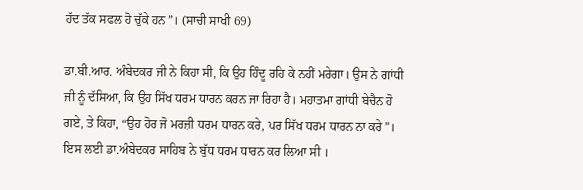ਹੱਦ ਤੱਕ ਸਫਲ ਹੋ ਚੁੱਕੇ ਹਨ”। (ਸਾਚੀ ਸਾਖੀ 69)

ਡਾ.ਬੀ.ਆਰ. ਅੰਬੇਦਕਰ ਜੀ ਨੇ ਕਿਹਾ ਸੀ, ਕਿ ਉਹ ਹਿੰਦੂ ਰਹਿ ਕੇ ਨਹੀਂ ਮਰੇਗਾ। ਉਸ ਨੇ ਗਾਂਧੀ ਜੀ ਨੂੰ ਦੱਸਿਆ, ਕਿ ਉਹ ਸਿੱਖ ਧਰਮ ਧਾਰਨ ਕਰਨ ਜਾ ਰਿਹਾ ਹੈ। ਮਹਾਤਮਾ ਗਾਂਧੀ ਬੇਚੈਨ ਹੋ ਗਏ, ਤੇ ਕਿਹਾ, “ਉਹ ਹੋਰ ਜੋ ਮਰਜ਼ੀ ਧਰਮ ਧਾਰਨ ਕਰੇ, ਪਰ ਸਿੱਖ ਧਰਮ ਧਾਰਨ ਨਾ ਕਰੇ”। ਇਸ ਲਈ ਡਾ.ਅੰਬੇਦਕਰ ਸਾਹਿਬ ਨੇ ਬੁੱਧ ਧਰਮ ਧਾਰਨ ਕਰ ਲਿਆ ਸੀ ।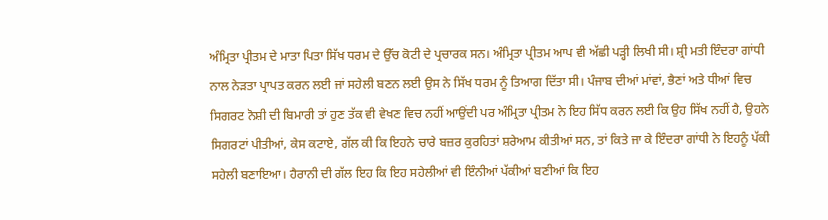ਅੰਮ੍ਰਿਤਾ ਪ੍ਰੀਤਮ ਦੇ ਮਾਤਾ ਪਿਤਾ ਸਿੱਖ ਧਰਮ ਦੇ ਉੱਚ ਕੋਟੀ ਦੇ ਪ੍ਰਚਾਰਕ ਸਨ। ਅੰਮ੍ਰਿਤਾ ਪ੍ਰੀਤਮ ਆਪ ਵੀ ਅੱਛੀ ਪੜ੍ਹੀ ਲਿਖੀ ਸੀ। ਸ਼੍ਰੀ ਮਤੀ ਇੰਦਰਾ ਗਾਂਧੀ ਨਾਲ ਨੇੜਤਾ ਪ੍ਰਾਪਤ ਕਰਨ ਲਈ ਜਾਂ ਸਹੇਲੀ ਬਣਨ ਲਈ ਉਸ ਨੇ ਸਿੱਖ ਧਰਮ ਨੂੰ ਤਿਆਗ ਦਿੱਤਾ ਸੀ। ਪੰਜਾਬ ਦੀਆਂ ਮਾਂਵਾਂ, ਭੈਣਾਂ ਅਤੇ ਧੀਆਂ ਵਿਚ ਸਿਗਰਟ ਨੋਸ਼ੀ ਦੀ ਬਿਮਾਰੀ ਤਾਂ ਹੁਣ ਤੱਕ ਵੀ ਵੇਖਣ ਵਿਚ ਨਹੀਂ ਆਉਂਦੀ ਪਰ ਅੰਮ੍ਰਿਤਾ ਪ੍ਰੀਤਮ ਨੇ ਇਹ ਸਿੱਧ ਕਰਨ ਲਈ ਕਿ ਉਹ ਸਿੱਖ ਨਹੀਂ ਹੈ, ਉਹਨੇ ਸਿਗਰਟਾਂ ਪੀਤੀਆਂ, ਕੇਸ ਕਟਾਏ, ਗੱਲ ਕੀ ਕਿ ਇਹਨੇ ਚਾਰੇ ਬਜ਼ਰ ਕੁਰਹਿਤਾਂ ਸ਼ਰੇਆਮ ਕੀਤੀਆਂ ਸਨ, ਤਾਂ ਕਿਤੇ ਜਾ ਕੇ ਇੰਦਰਾ ਗਾਂਧੀ ਨੇ ਇਹਨੂੰ ਪੱਕੀ ਸਹੇਲੀ ਬਣਾਇਆ। ਹੈਰਾਨੀ ਦੀ ਗੱਲ ਇਹ ਕਿ ਇਹ ਸਹੇਲੀਆਂ ਵੀ ਇੰਨੀਆਂ ਪੱਕੀਆਂ ਬਣੀਆਂ ਕਿ ਇਹ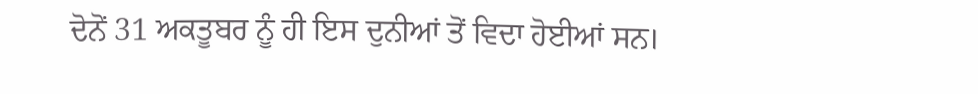ਦੋਨੋਂ 31 ਅਕਤੂਬਰ ਨੂੰ ਹੀ ਇਸ ਦੁਨੀਆਂ ਤੋਂ ਵਿਦਾ ਹੋਈਆਂ ਸਨ।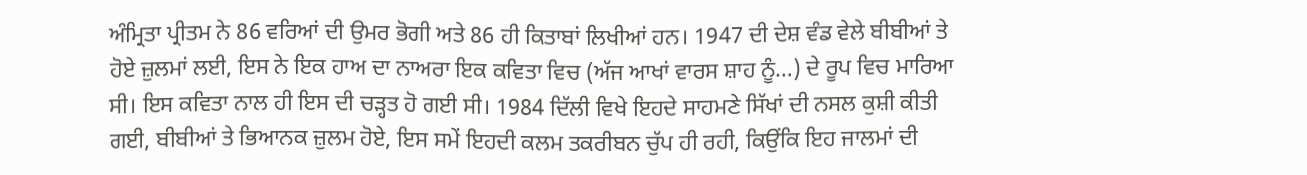ਅੰਮ੍ਰਿਤਾ ਪ੍ਰੀਤਮ ਨੇ 86 ਵਰਿਆਂ ਦੀ ਉਮਰ ਭੋਗੀ ਅਤੇ 86 ਹੀ ਕਿਤਾਬਾਂ ਲਿਖੀਆਂ ਹਨ। 1947 ਦੀ ਦੇਸ਼ ਵੰਡ ਵੇਲੇ ਬੀਬੀਆਂ ਤੇ ਹੋਏ ਜ਼ੁਲਮਾਂ ਲਈ, ਇਸ ਨੇ ਇਕ ਹਾਅ ਦਾ ਨਾਅਰਾ ਇਕ ਕਵਿਤਾ ਵਿਚ (ਅੱਜ ਆਖਾਂ ਵਾਰਸ ਸ਼ਾਹ ਨੂੰ…) ਦੇ ਰੂਪ ਵਿਚ ਮਾਰਿਆ ਸੀ। ਇਸ ਕਵਿਤਾ ਨਾਲ ਹੀ ਇਸ ਦੀ ਚੜ੍ਹਤ ਹੋ ਗਈ ਸੀ। 1984 ਦਿੱਲੀ ਵਿਖੇ ਇਹਦੇ ਸਾਹਮਣੇ ਸਿੱਖਾਂ ਦੀ ਨਸਲ ਕੁਸ਼ੀ ਕੀਤੀ ਗਈ, ਬੀਬੀਆਂ ਤੇ ਭਿਆਨਕ ਜ਼ੁਲਮ ਹੋਏ, ਇਸ ਸਮੇਂ ਇਹਦੀ ਕਲਮ ਤਕਰੀਬਨ ਚੁੱਪ ਹੀ ਰਹੀ, ਕਿਉਂਕਿ ਇਹ ਜਾਲਮਾਂ ਦੀ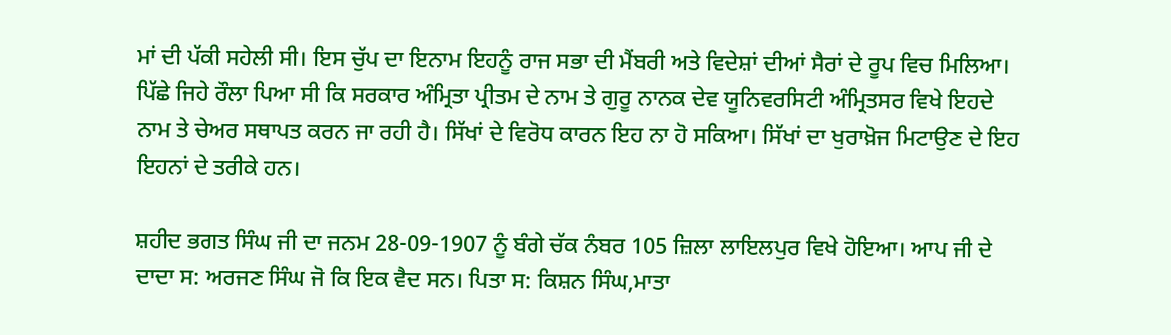ਮਾਂ ਦੀ ਪੱਕੀ ਸਹੇਲੀ ਸੀ। ਇਸ ਚੁੱਪ ਦਾ ਇਨਾਮ ਇਹਨੂੰ ਰਾਜ ਸਭਾ ਦੀ ਮੈਂਬਰੀ ਅਤੇ ਵਿਦੇਸ਼ਾਂ ਦੀਆਂ ਸੈਰਾਂ ਦੇ ਰੂਪ ਵਿਚ ਮਿਲਿਆ। ਪਿੱਛੇ ਜਿਹੇ ਰੌਲਾ ਪਿਆ ਸੀ ਕਿ ਸਰਕਾਰ ਅੰਮ੍ਰਿਤਾ ਪ੍ਰੀਤਮ ਦੇ ਨਾਮ ਤੇ ਗੁਰੂ ਨਾਨਕ ਦੇਵ ਯੂਨਿਵਰਸਿਟੀ ਅੰਮ੍ਰਿਤਸਰ ਵਿਖੇ ਇਹਦੇ ਨਾਮ ਤੇ ਚੇਅਰ ਸਥਾਪਤ ਕਰਨ ਜਾ ਰਹੀ ਹੈ। ਸਿੱਖਾਂ ਦੇ ਵਿਰੋਧ ਕਾਰਨ ਇਹ ਨਾ ਹੋ ਸਕਿਆ। ਸਿੱਖਾਂ ਦਾ ਖੁਰਾਖ਼ੋਜ ਮਿਟਾਉਣ ਦੇ ਇਹ ਇਹਨਾਂ ਦੇ ਤਰੀਕੇ ਹਨ।

ਸ਼ਹੀਦ ਭਗਤ ਸਿੰਘ ਜੀ ਦਾ ਜਨਮ 28-09-1907 ਨੂੰ ਬੰਗੇ ਚੱਕ ਨੰਬਰ 105 ਜ਼ਿਲਾ ਲਾਇਲਪੁਰ ਵਿਖੇ ਹੋਇਆ। ਆਪ ਜੀ ਦੇ ਦਾਦਾ ਸ: ਅਰਜਣ ਸਿੰਘ ਜੋ ਕਿ ਇਕ ਵੈਦ ਸਨ। ਪਿਤਾ ਸ: ਕਿਸ਼ਨ ਸਿੰਘ,ਮਾਤਾ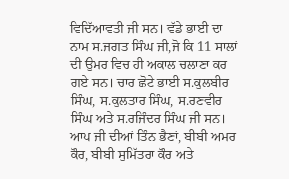ਵਿਦਿੱਆਵਤੀ ਜੀ ਸਨ। ਵੱਡੇ ਭਾਈ ਦਾ ਨਾਮ ਸ.ਜਗਤ ਸਿੰਘ ਜੀ,ਜੋ ਕਿ 11 ਸਾਲਾਂ ਦੀ ਉਮਰ ਵਿਚ ਹੀ ਅਕਾਲ ਚਲਾਣਾ ਕਰ ਗਏ ਸਨ। ਚਾਰ ਛੋਟੇ ਭਾਈ ਸ.ਕੁਲਬੀਰ ਸਿੰਘ, ਸ.ਕੁਲਤਾਰ ਸਿੰਘ, ਸ.ਰਣਵੀਰ ਸਿੰਘ ਅਤੇ ਸ.ਰਜਿੰਦਰ ਸਿੰਘ ਜੀ ਸਨ। ਆਪ ਜੀ ਦੀਆਂ ਤਿੰਨ ਭੈਣਾਂ, ਬੀਬੀ ਅਮਰ ਕੌਰ, ਬੀਬੀ ਸੁਮਿੱਤਰਾ ਕੌਰ ਅਤੇ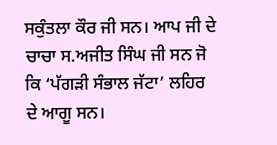ਸਕੁੰਤਲਾ ਕੌਰ ਜੀ ਸਨ। ਆਪ ਜੀ ਦੇ ਚਾਚਾ ਸ.ਅਜੀਤ ਸਿੰਘ ਜੀ ਸਨ ਜੋ ਕਿ ‘ਪੱਗੜੀ ਸੰਭਾਲ ਜੱਟਾ’ ਲਹਿਰ ਦੇ ਆਗੂ ਸਨ।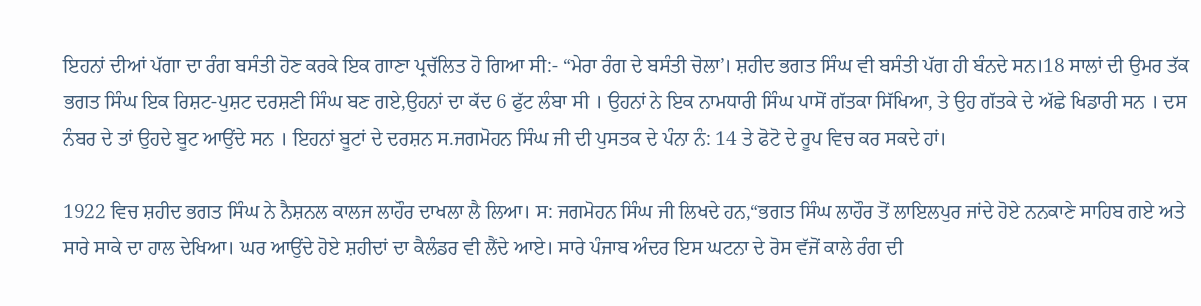ਇਹਨਾਂ ਦੀਆਂ ਪੱਗਾ ਦਾ ਰੰਗ ਬਸੰਤੀ ਹੋਣ ਕਰਕੇ ਇਕ ਗਾਣਾ ਪ੍ਰਚੱਲਿਤ ਹੋ ਗਿਆ ਸੀ:- “ਮੇਰਾ ਰੰਗ ਦੇ ਬਸੰਤੀ ਚੋਲਾ’। ਸ਼ਹੀਦ ਭਗਤ ਸਿੰਘ ਵੀ ਬਸੰਤੀ ਪੱਗ ਹੀ ਬੰਨਦੇ ਸਨ।18 ਸਾਲਾਂ ਦੀ ਉਮਰ ਤੱਕ ਭਗਤ ਸਿੰਘ ਇਕ ਰਿਸ਼ਟ-ਪੁਸ਼ਟ ਦਰਸ਼ਣੀ ਸਿੰਘ ਬਣ ਗਏ,ਉਹਨਾਂ ਦਾ ਕੱਦ 6 ਫੁੱਟ ਲੰਬਾ ਸੀ । ਉਹਨਾਂ ਨੇ ਇਕ ਨਾਮਧਾਰੀ ਸਿੰਘ ਪਾਸੋਂ ਗੱਤਕਾ ਸਿੱਖਿਆ, ਤੇ ਉਹ ਗੱਤਕੇ ਦੇ ਅੱਛੇ ਖਿਡਾਰੀ ਸਨ । ਦਸ ਨੰਬਰ ਦੇ ਤਾਂ ਉਹਦੇ ਬੂਟ ਆਉਂਦੇ ਸਨ । ਇਹਨਾਂ ਬੂਟਾਂ ਦੇ ਦਰਸ਼ਨ ਸ.ਜਗਮੋਹਨ ਸਿੰਘ ਜੀ ਦੀ ਪੁਸਤਕ ਦੇ ਪੰਨਾ ਨੰ: 14 ਤੇ ਫੋਟੋ ਦੇ ਰੂਪ ਵਿਚ ਕਰ ਸਕਦੇ ਹਾਂ।

1922 ਵਿਚ ਸ਼ਹੀਦ ਭਗਤ ਸਿੰਘ ਨੇ ਨੈਸ਼ਨਲ ਕਾਲਜ ਲਾਹੌਰ ਦਾਖਲਾ ਲੈ ਲਿਆ। ਸ: ਜਗਮੋਹਨ ਸਿੰਘ ਜੀ ਲਿਖਦੇ ਹਨ,“ਭਗਤ ਸਿੰਘ ਲਾਹੌਰ ਤੋਂ ਲਾਇਲਪੁਰ ਜਾਂਦੇ ਹੋਏ ਨਨਕਾਣੇ ਸਾਹਿਬ ਗਏ ਅਤੇ ਸਾਰੇ ਸਾਕੇ ਦਾ ਹਾਲ ਦੇਖਿਆ। ਘਰ ਆਉਂਦੇ ਹੋਏ ਸ਼ਹੀਦਾਂ ਦਾ ਕੈਲੰਡਰ ਵੀ ਲੈਂਦੇ ਆਏ। ਸਾਰੇ ਪੰਜਾਬ ਅੰਦਰ ਇਸ ਘਟਨਾ ਦੇ ਰੋਸ ਵੱਜੋਂ ਕਾਲੇ ਰੰਗ ਦੀ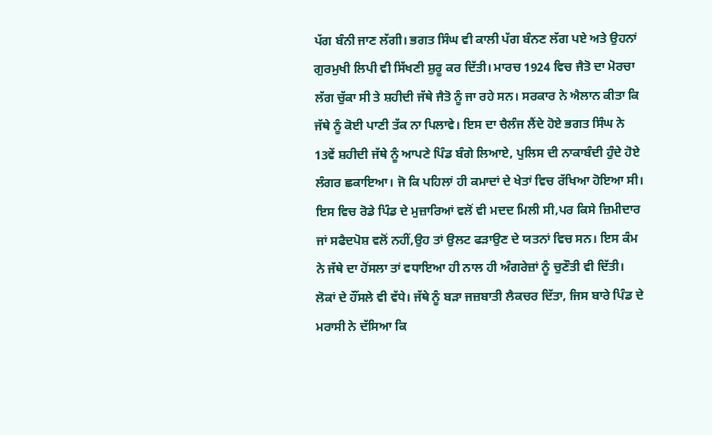ਪੱਗ ਬੰਨੀ ਜਾਣ ਲੱਗੀ। ਭਗਤ ਸਿੰਘ ਵੀ ਕਾਲੀ ਪੱਗ ਬੰਨਣ ਲੱਗ ਪਏ ਅਤੇ ਉਹਨਾਂ ਗੁਰਮੁਖੀ ਲਿਪੀ ਵੀ ਸਿੱਖਣੀ ਸ਼ੁਰੂ ਕਰ ਦਿੱਤੀ। ਮਾਰਚ 1924 ਵਿਚ ਜੈਤੋ ਦਾ ਮੋਰਚਾ ਲੱਗ ਚੁੱਕਾ ਸੀ ਤੇ ਸ਼ਹੀਦੀ ਜੱਥੇ ਜੈਤੋ ਨੂੰ ਜਾ ਰਹੇ ਸਨ। ਸਰਕਾਰ ਨੇ ਐਲਾਨ ਕੀਤਾ ਕਿ ਜੱਥੇ ਨੂੰ ਕੋਈ ਪਾਣੀ ਤੱਕ ਨਾ ਪਿਲਾਵੇ। ਇਸ ਦਾ ਚੈਲੰਜ ਲੈਂਦੇ ਹੋਏ ਭਗਤ ਸਿੰਘ ਨੇ 13ਵੇਂ ਸ਼ਹੀਦੀ ਜੱਥੇ ਨੂੰ ਆਪਣੇ ਪਿੰਡ ਬੰਗੇ ਲਿਆਏ, ਪੁਲਿਸ ਦੀ ਨਾਕਾਬੰਦੀ ਹੁੰਦੇ ਹੋਏ ਲੰਗਰ ਛਕਾਇਆ। ਜੋ ਕਿ ਪਹਿਲਾਂ ਹੀ ਕਮਾਦਾਂ ਦੇ ਖੇਤਾਂ ਵਿਚ ਰੱਖਿਆ ਹੋਇਆ ਸੀ। ਇਸ ਵਿਚ ਰੋਡੇ ਪਿੰਡ ਦੇ ਮੁਜ਼ਾਰਿਆਂ ਵਲੋਂ ਵੀ ਮਦਦ ਮਿਲੀ ਸੀ,ਪਰ ਕਿਸੇ ਜ਼ਿਮੀਦਾਰ ਜਾਂ ਸਫੈਦਪੋਸ਼ ਵਲੋਂ ਨਹੀਂ,ਉਹ ਤਾਂ ਉਲਟ ਫੜਾਉਣ ਦੇ ਯਤਨਾਂ ਵਿਚ ਸਨ। ਇਸ ਕੰਮ ਨੇ ਜੱਥੇ ਦਾ ਹੋਂਸਲਾ ਤਾਂ ਵਧਾਇਆ ਹੀ ਨਾਲ ਹੀ ਅੰਗਰੇਜ਼ਾਂ ਨੂੰ ਚੁਣੌਤੀ ਵੀ ਦਿੱਤੀ। ਲੋਕਾਂ ਦੇ ਹੌਂਸਲੇ ਵੀ ਵੱਧੇ। ਜੱਥੇ ਨੂੰ ਬੜਾ ਜਜ਼ਬਾਤੀ ਲੈਕਚਰ ਦਿੱਤਾ, ਜਿਸ ਬਾਰੇ ਪਿੰਡ ਦੇ ਮਰਾਸੀ ਨੇ ਦੱਸਿਆ ਕਿ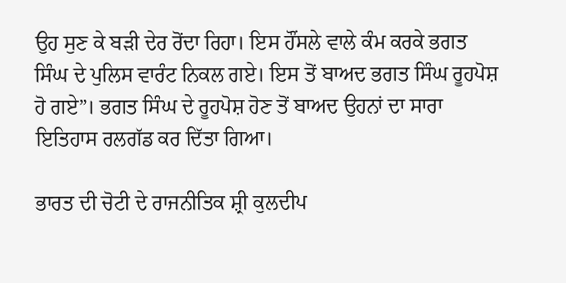ਉਹ ਸੁਣ ਕੇ ਬੜੀ ਦੇਰ ਰੋਂਦਾ ਰਿਹਾ। ਇਸ ਹੌਂਸਲੇ ਵਾਲੇ ਕੰਮ ਕਰਕੇ ਭਗਤ ਸਿੰਘ ਦੇ ਪੁਲਿਸ ਵਾਰੰਟ ਨਿਕਲ ਗਏ। ਇਸ ਤੋਂ ਬਾਅਦ ਭਗਤ ਸਿੰਘ ਰੂਹਪੋਸ਼ ਹੋ ਗਏ”। ਭਗਤ ਸਿੰਘ ਦੇ ਰੂਹਪੋਸ਼ ਹੋਣ ਤੋਂ ਬਾਅਦ ਉਹਨਾਂ ਦਾ ਸਾਰਾ ਇਤਿਹਾਸ ਰਲਗੱਡ ਕਰ ਦਿੱਤਾ ਗਿਆ।

ਭਾਰਤ ਦੀ ਚੋਟੀ ਦੇ ਰਾਜਨੀਤਿਕ ਸ਼੍ਰੀ ਕੁਲਦੀਪ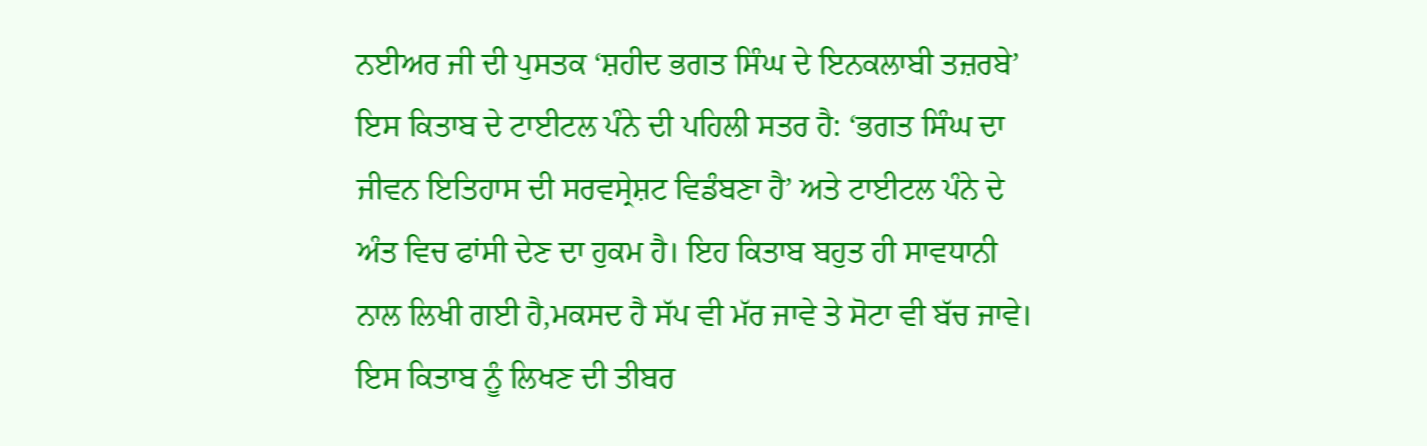ਨਈਅਰ ਜੀ ਦੀ ਪੁਸਤਕ ‘ਸ਼ਹੀਦ ਭਗਤ ਸਿੰਘ ਦੇ ਇਨਕਲਾਬੀ ਤਜ਼ਰਬੇ’ ਇਸ ਕਿਤਾਬ ਦੇ ਟਾਈਟਲ ਪੰਨੇ ਦੀ ਪਹਿਲੀ ਸਤਰ ਹੈ: ‘ਭਗਤ ਸਿੰਘ ਦਾ ਜੀਵਨ ਇਤਿਹਾਸ ਦੀ ਸਰਵਸ੍ਰੇਸ਼ਟ ਵਿਡੰਬਣਾ ਹੈ’ ਅਤੇ ਟਾਈਟਲ ਪੰਨੇ ਦੇ ਅੰਤ ਵਿਚ ਫਾਂਸੀ ਦੇਣ ਦਾ ਹੁਕਮ ਹੈ। ਇਹ ਕਿਤਾਬ ਬਹੁਤ ਹੀ ਸਾਵਧਾਨੀ ਨਾਲ ਲਿਖੀ ਗਈ ਹੈ,ਮਕਸਦ ਹੈ ਸੱਪ ਵੀ ਮੱਰ ਜਾਵੇ ਤੇ ਸੋਟਾ ਵੀ ਬੱਚ ਜਾਵੇ। ਇਸ ਕਿਤਾਬ ਨੂੰ ਲਿਖਣ ਦੀ ਤੀਬਰ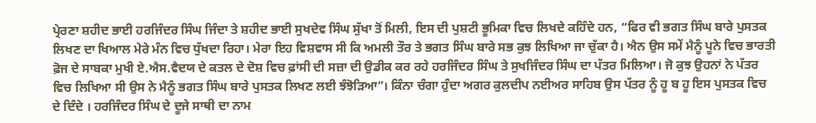ਪ੍ਰੇਰਣਾ ਸ਼ਹੀਦ ਭਾਈ ਹਰਜਿੰਦਰ ਸਿੰਘ ਜਿੰਦਾ ਤੇ ਸ਼ਹੀਦ ਭਾਈ ਸੁਖਦੇਵ ਸਿੰਘ ਸੁੱਖਾ ਤੋਂ ਮਿਲੀ, ਇਸ ਦੀ ਪੁਸ਼ਟੀ ਭੂਮਿਕਾ ਵਿਚ ਲਿਖਦੇ ਕਹਿੰਦੇ ਹਨ, “ਫਿਰ ਵੀ ਭਗਤ ਸਿੰਘ ਬਾਰੇ ਪੁਸਤਕ ਲਿਖਣ ਦਾ ਖਿਆਲ ਮੇਰੇ ਮੰਨ ਵਿਚ ਧੁੱਖਦਾ ਰਿਹਾ। ਮੇਰਾ ਇਹ ਵਿਸ਼ਵਾਸ ਸੀ ਕਿ ਅਮਲੀ ਤੌਰ ਤੇ ਭਗਤ ਸਿੰਘ ਬਾਰੇ ਸਭ ਕੁਝ ਲਿਖਿਆ ਜਾ ਚੁੱਕਾ ਹੈ। ਐਨ ਉਸ ਸਮੇਂ ਮੈਨੂੰ ਪੂਨੇ ਵਿਚ ਭਾਰਤੀ ਫ਼ੋਜ ਦੇ ਸਾਬਕਾ ਮੁਖੀ ਏ.ਐਸ.ਵੈਦਯ ਦੇ ਕਤਲ ਦੇ ਦੋਸ਼ ਵਿਚ ਫ਼ਾਂਸੀ ਦੀ ਸਜ਼ਾ ਦੀ ਉਡੀਕ ਕਰ ਰਹੇ ਹਰਜਿੰਦਰ ਸਿੰਘ ਤੇ ਸੁਖਜਿੰਦਰ ਸਿੰਘ ਦਾ ਪੱਤਰ ਮਿਲਿਆ। ਜੋ ਕੁਝ ਉਹਨਾਂ ਨੇ ਪੱਤਰ ਵਿਚ ਲਿਖਿਆ ਸੀ ਉਸ ਨੇ ਮੈਨੂੰ ਭਗਤ ਸਿੰਘ ਬਾਰੇ ਪੁਸਤਕ ਲਿਖਣ ਲਈ ਝੰਝੋੜਿਆ”। ਕਿੰਨਾ ਚੰਗਾ ਹੁੰਦਾ ਅਗਰ ਕੁਲਦੀਪ ਨਈਅਰ ਸਾਹਿਬ ਉਸ ਪੱਤਰ ਨੂੰ ਹੂ ਬ ਹੂ ਇਸ ਪੁਸਤਕ ਵਿਚ ਦੇ ਦਿੰਦੇ । ਹਰਜਿੰਦਰ ਸਿੰਘ ਦੇ ਦੂਜੇ ਸਾਥੀ ਦਾ ਨਾਮ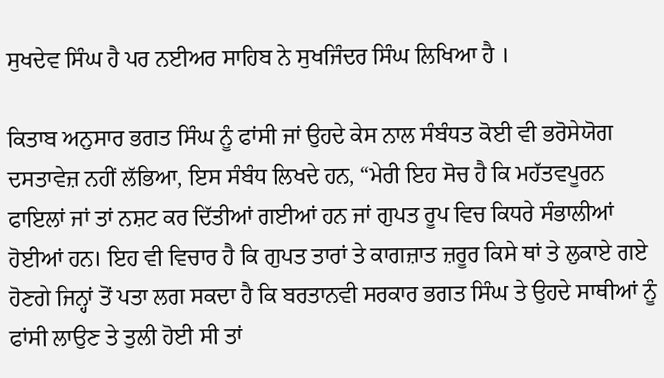ਸੁਖਦੇਵ ਸਿੰਘ ਹੈ ਪਰ ਨਈਅਰ ਸਾਹਿਬ ਨੇ ਸੁਖਜਿੰਦਰ ਸਿੰਘ ਲਿਖਿਆ ਹੈ ।

ਕਿਤਾਬ ਅਨੁਸਾਰ ਭਗਤ ਸਿੰਘ ਨੂੰ ਫਾਂਸੀ ਜਾਂ ਉਹਦੇ ਕੇਸ ਨਾਲ ਸੰਬੰਧਤ ਕੋਈ ਵੀ ਭਰੋਸੇਯੋਗ ਦਸਤਾਵੇਜ਼ ਨਹੀਂ ਲੱਭਿਆ, ਇਸ ਸੰਬੰਧ ਲਿਖਦੇ ਹਨ, “ਮੇਰੀ ਇਹ ਸੋਚ ਹੈ ਕਿ ਮਹੱਤਵਪੂਰਨ ਫਾਇਲਾਂ ਜਾਂ ਤਾਂ ਨਸ਼ਟ ਕਰ ਦਿੱਤੀਆਂ ਗਈਆਂ ਹਨ ਜਾਂ ਗੁਪਤ ਰੂਪ ਵਿਚ ਕਿਧਰੇ ਸੰਭਾਲੀਆਂ ਹੋਈਆਂ ਹਨ। ਇਹ ਵੀ ਵਿਚਾਰ ਹੈ ਕਿ ਗੁਪਤ ਤਾਰਾਂ ਤੇ ਕਾਗਜ਼ਾਤ ਜ਼ਰੂਰ ਕਿਸੇ ਥਾਂ ਤੇ ਲੁਕਾਏ ਗਏ ਹੋਣਗੇ ਜਿਨ੍ਹਾਂ ਤੋਂ ਪਤਾ ਲਗ ਸਕਦਾ ਹੈ ਕਿ ਬਰਤਾਨਵੀ ਸਰਕਾਰ ਭਗਤ ਸਿੰਘ ਤੇ ਉਹਦੇ ਸਾਥੀਆਂ ਨੂੰ ਫਾਂਸੀ ਲਾਉਣ ਤੇ ਤੁਲੀ ਹੋਈ ਸੀ ਤਾਂ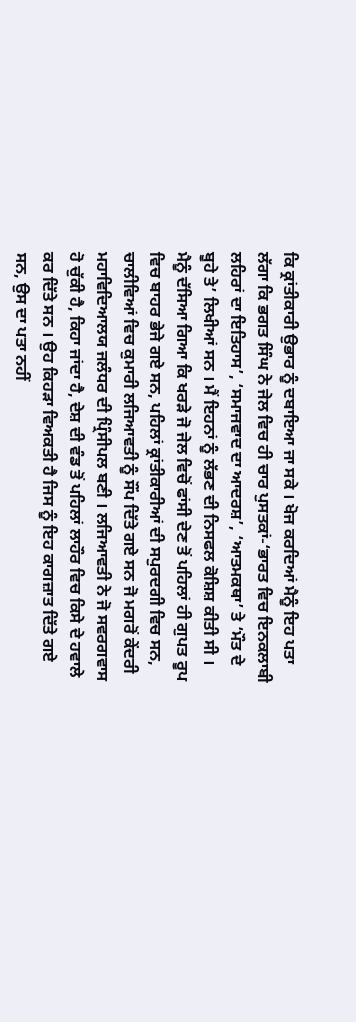ਕਿ ਕ੍ਰਾਂਤੀਕਾਰੀ ਉਭਾਰ ਨੂੰ ਦਬਾਇਆ ਜਾ ਸਕੇ । ਖੋਜ ਕਰਦਿਆਂ ਮੈਨੂੰ ਇਹ ਪਤਾ ਲੱਗਾ ਕਿ ਭਗਤ ਸਿੰਘ ਨੇ ਜੇਲ ਵਿਚ ਹੀ ਚਾਰ ਪੁਸਤਕਾਂ-‘ਭਾਰਤ ਵਿਚ ਇਨਕਲਾਬੀ ਲਹਿਰਾਂ ਦਾ ਇਤਿਹਾਸ’, ‘ਸਮਾਜਵਾਦ ਦਾ ਆਦਰਸ਼’, ‘ਆਤਮਕਥਾ’ ਤੇ ‘ਮੌਤ ਦੇ ਬੂਹੇ ਤੇ’ ਲਿਖੀਆਂ ਸਨ । ਮੈਂ ਇਹਨਾਂ ਨੂੰ ਲੱਭਣ ਦੀ ਨਿਸਫਲ ਕੋਸ਼ਿਸ਼ ਕੀਤੀ ਸੀ । ਮੈਨੂੰ ਦੱਸਿਆ ਗਿਆ ਕਿ ਖਰੜੇ ਜੋ ਜੇਲ ਵਿਚੋਂ ਫਾਂਸੀ ਦੇਣ ਤੋਂ ਪਹਿਲਾਂ ਹੀ ਗੁਪਤ ਰੂਪ ਵਿਚ ਬਾਹਰ ਭੇਜੇ ਗਏ ਸਨ, ਪਹਿਲਾਂ ਕ੍ਰਾਂਤੀਕਾਰੀਆਂ ਦੀ ਸਪੁਰਦਗੀ ਵਿਚ ਸਨ, ਚਾਲੀਵਿਆਂ ਵਿਚ ਕੁਮਾਰੀ ਲਜਿਆਵਤੀ ਨੂੰ ਸੌਂਪ ਦਿੱਤੇ ਗਏ ਸਨ ਜੋ ਮਗਰੋਂ ਕੇਂਦਰੀ ਮਹਾਵਿਦਿਆਲਯ ਜਲੰਧਰ ਦੀ ਪ੍ਰਿੰਸੀਪਲ ਬਣੀ । ਲਜਿਆਵਤੀ ਨੇ ਜੋ ਸਵਰਗਵਾਸ ਹੋ ਚੁੱਕੀ ਹੈ, ਕਿਹਾ ਜਾਂਦਾ ਹੈ, ਦੇਸ਼ ਦੀ ਵੰਡ ਤੋਂ ਪਹਿਲਾਂ ਲਾਹੌਰ ਵਿਚ ਕਿਸੇ ਦੇ ਹਵਾਲੇ ਕਰ ਦਿੱਤੇ ਸਨ । ਉਹ ਕਿਹੜਾ ਵਿਅਕਤੀ ਹੈ ਜਿਸ ਨੂੰ ਇਹ ਕਾਗਜ਼ਾਤ ਦਿੱਤੇ ਗਏ ਸਨ, ਉਸ ਦਾ ਪਤਾ ਨਹੀਂ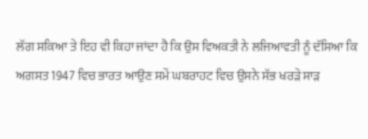ਲੱਗ ਸਕਿਆ ਤੇ ਇਹ ਵੀ ਕਿਹਾ ਜਾਂਦਾ ਹੈ ਕਿ ਉਸ ਵਿਅਕਤੀ ਨੇ ਲਜਿਆਵਤੀ ਨੂੰ ਦੱਸਿਆ ਕਿ ਅਗਸਤ 1947 ਵਿਚ ਭਾਰਤ ਆਉਣ ਸਮੇਂ ਘਬਰਾਹਟ ਵਿਚ ਉਸਨੇ ਸੱਭ ਖਰੜੇ ਸਾੜ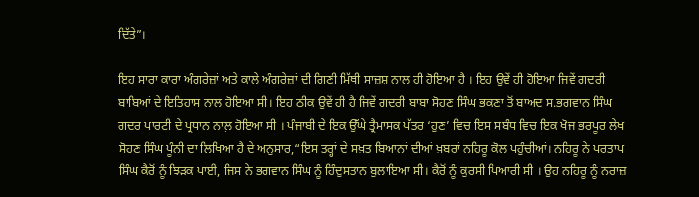ਦਿੱਤੇ”।

ਇਹ ਸਾਰਾ ਕਾਰਾ ਅੰਗਰੇਜ਼ਾਂ ਅਤੇ ਕਾਲੇ ਅੰਗਰੇਜ਼ਾਂ ਦੀ ਗਿਣੀ ਮਿੱਥੀ ਸਾਜ਼ਸ਼ ਨਾਲ ਹੀ ਹੋਇਆ ਹੈ । ਇਹ ਉਵੇਂ ਹੀ ਹੋਇਆ ਜਿਵੇਂ ਗਦਰੀ ਬਾਬਿਆਂ ਦੇ ਇਤਿਹਾਸ ਨਾਲ ਹੋਇਆ ਸੀ। ਇਹ ਠੀਕ ਉਵੇਂ ਹੀ ਹੈ ਜਿਵੇਂ ਗਦਰੀ ਬਾਬਾ ਸੋਹਣ ਸਿੰਘ ਭਕਣਾ ਤੋਂ ਬਾਅਦ ਸ.ਭਗਵਾਨ ਸਿੰਘ ਗਦਰ ਪਾਰਟੀ ਦੇ ਪ੍ਰਧਾਨ ਨਾਲ਼ ਹੋਇਆ ਸੀ । ਪੰਜਾਬੀ ਦੇ ਇਕ ਉੱਘੇ ਤ੍ਰੈਮਾਸਕ ਪੱਤਰ ‘ਹੁਣ’ ਵਿਚ ਇਸ ਸਬੰਧ ਵਿਚ ਇਕ ਖੋਜ ਭਰਪੂਰ ਲੇਖ ਸੋਹਣ ਸਿੰਘ ਪੂੰਨੀ ਦਾ ਲਿਖਿਆ ਹੈ ਦੇ ਅਨੁਸਾਰ,“ਇਸ ਤਰ੍ਹਾਂ ਦੇ ਸਖ਼ਤ ਬਿਆਨਾਂ ਦੀਆਂ ਖ਼ਬਰਾਂ ਨਹਿਰੂ ਕੋਲ ਪਹੁੰਚੀਆਂ। ਨਹਿਰੂ ਨੇ ਪਰਤਾਪ ਸਿੰਘ ਕੈਰੋਂ ਨੂੰ ਝਿੜਕ ਪਾਈ, ਜਿਸ ਨੇ ਭਗਵਾਨ ਸਿੰਘ ਨੂੰ ਹਿੰਦੁਸਤਾਨ ਬੁਲਾਇਆ ਸੀ। ਕੈਰੋਂ ਨੂੰ ਕੁਰਸੀ ਪਿਆਰੀ ਸੀ । ਉਹ ਨਹਿਰੂ ਨੂੰ ਨਰਾਜ਼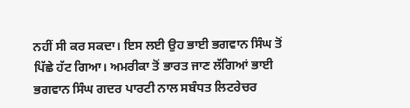ਨਹੀਂ ਸੀ ਕਰ ਸਕਦਾ। ਇਸ ਲਈ ਉਹ ਭਾਈ ਭਗਵਾਨ ਸਿੰਘ ਤੋਂ ਪਿੱਛੇ ਹੱਟ ਗਿਆ। ਅਮਰੀਕਾ ਤੋਂ ਭਾਰਤ ਜਾਣ ਲੱਗਿਆਂ ਭਾਈ ਭਗਵਾਨ ਸਿੰਘ ਗਦਰ ਪਾਰਟੀ ਨਾਲ ਸਬੰਧਤ ਲਿਟਰੇਚਰ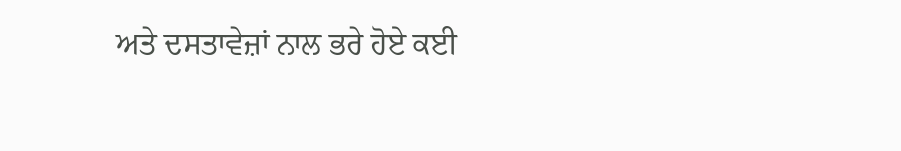ਅਤੇ ਦਸਤਾਵੇਜ਼ਾਂ ਨਾਲ ਭਰੇ ਹੋਏ ਕਈ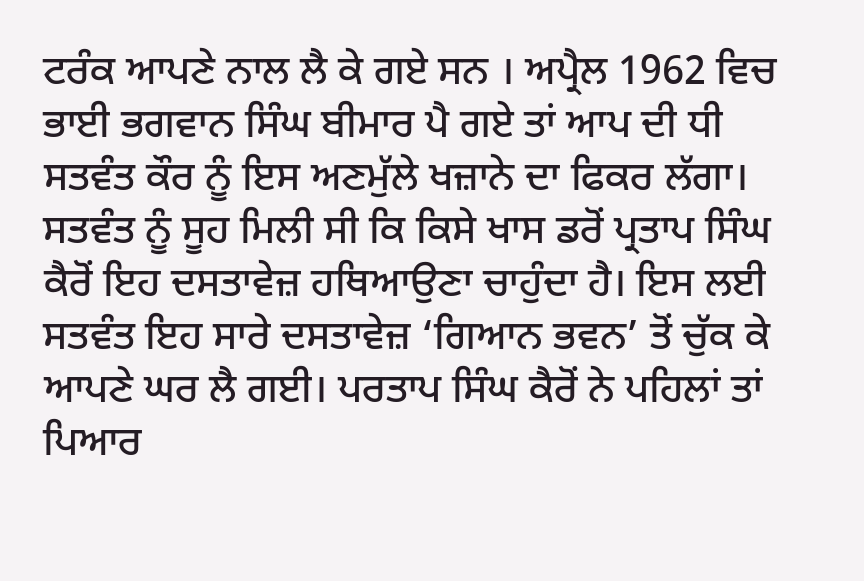ਟਰੰਕ ਆਪਣੇ ਨਾਲ ਲੈ ਕੇ ਗਏ ਸਨ । ਅਪ੍ਰੈਲ 1962 ਵਿਚ ਭਾਈ ਭਗਵਾਨ ਸਿੰਘ ਬੀਮਾਰ ਪੈ ਗਏ ਤਾਂ ਆਪ ਦੀ ਧੀ ਸਤਵੰਤ ਕੌਰ ਨੂੰ ਇਸ ਅਣਮੁੱਲੇ ਖਜ਼ਾਨੇ ਦਾ ਫਿਕਰ ਲੱਗਾ। ਸਤਵੰਤ ਨੂੰ ਸੂਹ ਮਿਲੀ ਸੀ ਕਿ ਕਿਸੇ ਖਾਸ ਡਰੋਂ ਪ੍ਰਤਾਪ ਸਿੰਘ ਕੈਰੋਂ ਇਹ ਦਸਤਾਵੇਜ਼ ਹਥਿਆਉਣਾ ਚਾਹੁੰਦਾ ਹੈ। ਇਸ ਲਈ ਸਤਵੰਤ ਇਹ ਸਾਰੇ ਦਸਤਾਵੇਜ਼ ‘ਗਿਆਨ ਭਵਨ’ ਤੋਂ ਚੁੱਕ ਕੇ ਆਪਣੇ ਘਰ ਲੈ ਗਈ। ਪਰਤਾਪ ਸਿੰਘ ਕੈਰੋਂ ਨੇ ਪਹਿਲਾਂ ਤਾਂ ਪਿਆਰ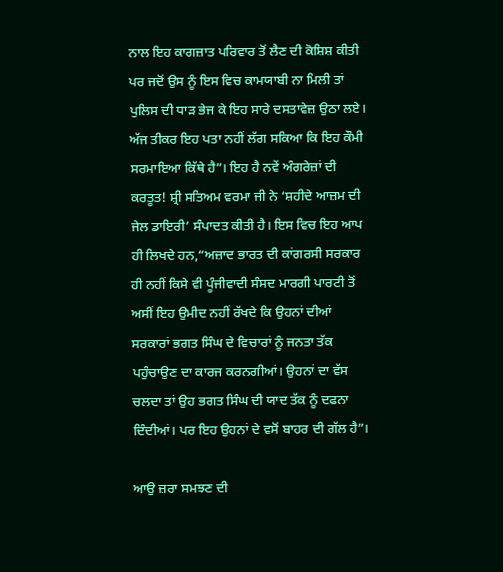ਨਾਲ ਇਹ ਕਾਗਜ਼ਾਤ ਪਰਿਵਾਰ ਤੋਂ ਲੈਣ ਦੀ ਕੋਸ਼ਿਸ਼ ਕੀਤੀ ਪਰ ਜਦੋਂ ਉਸ ਨੂੰ ਇਸ ਵਿਚ ਕਾਮਯਾਬੀ ਨਾ ਮਿਲੀ ਤਾਂ ਪੁਲਿਸ ਦੀ ਧਾੜ ਭੇਜ ਕੇ ਇਹ ਸਾਰੇ ਦਸਤਾਵੇਜ਼ ਉਠਾ ਲਏ। ਅੱਜ ਤੀਕਰ ਇਹ ਪਤਾ ਨਹੀਂ ਲੱਗ ਸਕਿਆ ਕਿ ਇਹ ਕੌਮੀ ਸਰਮਾਇਆ ਕਿੱਥੇ ਹੈ”। ਇਹ ਹੈ ਨਵੇਂ ਅੰਗਰੇਜ਼ਾਂ ਦੀ ਕਰਤੂਤ! ਸ਼੍ਰੀ ਸਤਿਅਮ ਵਰਮਾ ਜੀ ਨੇ ‘ਸ਼ਹੀਦੇ ਆਜ਼ਮ ਦੀ ਜੇਲ ਡਾਇਰੀ’ ਸੰਪਾਦਤ ਕੀਤੀ ਹੈ। ਇਸ ਵਿਚ ਇਹ ਆਪ ਹੀ ਲਿਖਦੇ ਹਨ,“ਅਜ਼ਾਦ ਭਾਰਤ ਦੀ ਕਾਂਗਰਸੀ ਸਰਕਾਰ ਹੀ ਨਹੀਂ ਕਿਸੇ ਵੀ ਪੂੰਜੀਵਾਦੀ ਸੰਸਦ ਮਾਰਗੀ ਪਾਰਟੀ ਤੋਂ ਅਸੀਂ ਇਹ ਉਮੀਦ ਨਹੀਂ ਰੱਖਦੇ ਕਿ ਉਹਨਾਂ ਦੀਆਂ ਸਰਕਾਰਾਂ ਭਗਤ ਸਿੰਘ ਦੇ ਵਿਚਾਰਾਂ ਨੂੰ ਜਨਤਾ ਤੱਕ ਪਹੁੰਚਾਉਣ ਦਾ ਕਾਰਜ ਕਰਨਗੀਆਂ। ਉਹਨਾਂ ਦਾ ਵੱਸ ਚਲਦਾ ਤਾਂ ਉਹ ਭਗਤ ਸਿੰਘ ਦੀ ਯਾਦ ਤੱਕ ਨੂੰ ਦਫਨਾ ਦਿੰਦੀਆਂ। ਪਰ ਇਹ ਉਹਨਾਂ ਦੇ ਵਸੋਂ ਬਾਹਰ ਦੀ ਗੱਲ ਹੈ”।

ਆਉ ਜ਼ਰਾ ਸਮਝਣ ਦੀ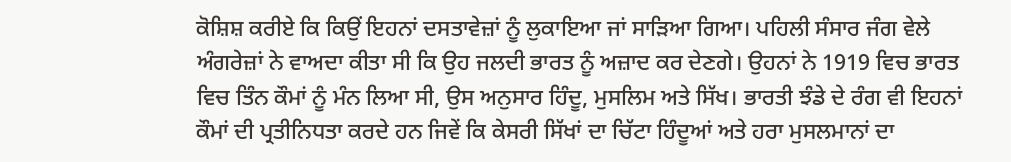ਕੋਸ਼ਿਸ਼ ਕਰੀਏ ਕਿ ਕਿਉਂ ਇਹਨਾਂ ਦਸਤਾਵੇਜ਼ਾਂ ਨੂੰ ਲੁਕਾਇਆ ਜਾਂ ਸਾੜਿਆ ਗਿਆ। ਪਹਿਲੀ ਸੰਸਾਰ ਜੰਗ ਵੇਲੇ ਅੰਗਰੇਜ਼ਾਂ ਨੇ ਵਾਅਦਾ ਕੀਤਾ ਸੀ ਕਿ ਉਹ ਜਲਦੀ ਭਾਰਤ ਨੂੰ ਅਜ਼ਾਦ ਕਰ ਦੇਣਗੇ। ਉਹਨਾਂ ਨੇ 1919 ਵਿਚ ਭਾਰਤ ਵਿਚ ਤਿੰਨ ਕੌਮਾਂ ਨੂੰ ਮੰਨ ਲਿਆ ਸੀ, ਉਸ ਅਨੁਸਾਰ ਹਿੰਦੂ, ਮੁਸਲਿਮ ਅਤੇ ਸਿੱਖ। ਭਾਰਤੀ ਝੰਡੇ ਦੇ ਰੰਗ ਵੀ ਇਹਨਾਂ ਕੌਮਾਂ ਦੀ ਪ੍ਰਤੀਨਿਧਤਾ ਕਰਦੇ ਹਨ ਜਿਵੇਂ ਕਿ ਕੇਸਰੀ ਸਿੱਖਾਂ ਦਾ ਚਿੱਟਾ ਹਿੰਦੂਆਂ ਅਤੇ ਹਰਾ ਮੁਸਲਮਾਨਾਂ ਦਾ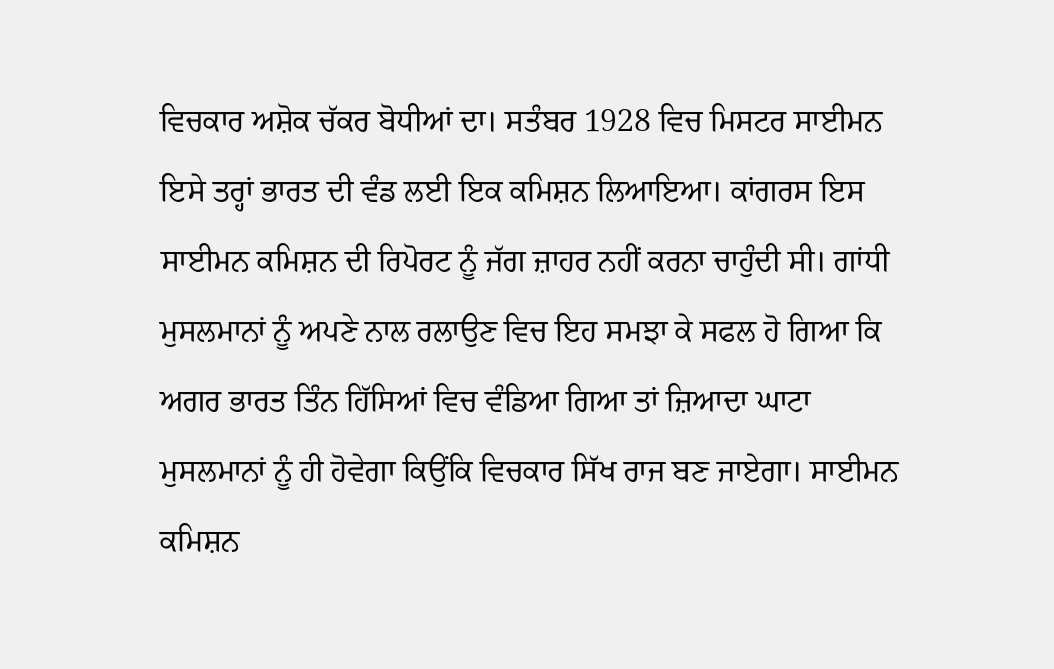ਵਿਚਕਾਰ ਅਸ਼ੋਕ ਚੱਕਰ ਬੋਧੀਆਂ ਦਾ। ਸਤੰਬਰ 1928 ਵਿਚ ਮਿਸਟਰ ਸਾਈਮਨ ਇਸੇ ਤਰ੍ਹਾਂ ਭਾਰਤ ਦੀ ਵੰਡ ਲਈ ਇਕ ਕਮਿਸ਼ਨ ਲਿਆਇਆ। ਕਾਂਗਰਸ ਇਸ ਸਾਈਮਨ ਕਮਿਸ਼ਨ ਦੀ ਰਿਪੋਰਟ ਨੂੰ ਜੱਗ ਜ਼ਾਹਰ ਨਹੀਂ ਕਰਨਾ ਚਾਹੁੰਦੀ ਸੀ। ਗਾਂਧੀ ਮੁਸਲਮਾਨਾਂ ਨੂੰ ਅਪਣੇ ਨਾਲ ਰਲਾਉਣ ਵਿਚ ਇਹ ਸਮਝਾ ਕੇ ਸਫਲ ਹੋ ਗਿਆ ਕਿ ਅਗਰ ਭਾਰਤ ਤਿੰਨ ਹਿੱਸਿਆਂ ਵਿਚ ਵੰਡਿਆ ਗਿਆ ਤਾਂ ਜ਼ਿਆਦਾ ਘਾਟਾ ਮੁਸਲਮਾਨਾਂ ਨੂੰ ਹੀ ਹੋਵੇਗਾ ਕਿਉਂਕਿ ਵਿਚਕਾਰ ਸਿੱਖ ਰਾਜ ਬਣ ਜਾਏਗਾ। ਸਾਈਮਨ ਕਮਿਸ਼ਨ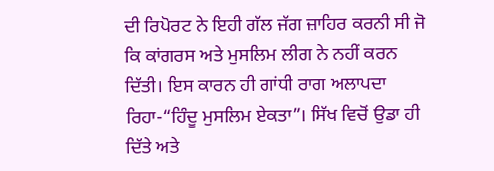ਦੀ ਰਿਪੋਰਟ ਨੇ ਇਹੀ ਗੱਲ ਜੱਗ ਜ਼ਾਹਿਰ ਕਰਨੀ ਸੀ ਜੋ ਕਿ ਕਾਂਗਰਸ ਅਤੇ ਮੁਸਲਿਮ ਲੀਗ ਨੇ ਨਹੀਂ ਕਰਨ ਦਿੱਤੀ। ਇਸ ਕਾਰਨ ਹੀ ਗਾਂਧੀ ਰਾਗ ਅਲਾਪਦਾ ਰਿਹਾ-“ਹਿੰਦੂ ਮੁਸਲਿਮ ਏਕਤਾ”। ਸਿੱਖ ਵਿਚੋਂ ਉਡਾ ਹੀ ਦਿੱਤੇ ਅਤੇ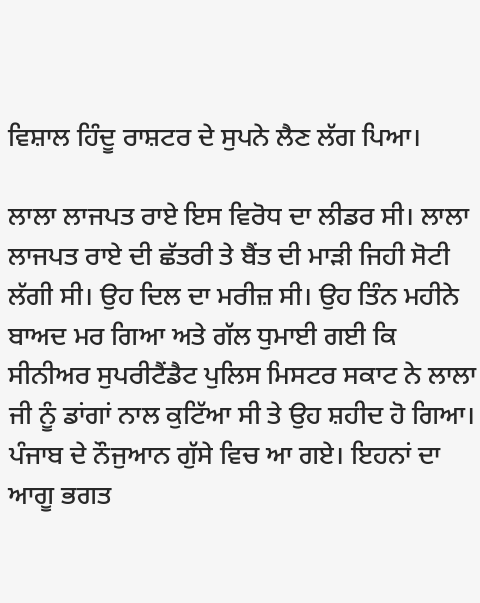ਵਿਸ਼ਾਲ ਹਿੰਦੂ ਰਾਸ਼ਟਰ ਦੇ ਸੁਪਨੇ ਲੈਣ ਲੱਗ ਪਿਆ।

ਲਾਲਾ ਲਾਜਪਤ ਰਾਏ ਇਸ ਵਿਰੋਧ ਦਾ ਲੀਡਰ ਸੀ। ਲਾਲਾ ਲਾਜਪਤ ਰਾਏ ਦੀ ਛੱਤਰੀ ਤੇ ਬੈਂਤ ਦੀ ਮਾੜੀ ਜਿਹੀ ਸੋਟੀ ਲੱਗੀ ਸੀ। ਉਹ ਦਿਲ ਦਾ ਮਰੀਜ਼ ਸੀ। ਉਹ ਤਿੰਨ ਮਹੀਨੇ ਬਾਅਦ ਮਰ ਗਿਆ ਅਤੇ ਗੱਲ ਧੁਮਾਈ ਗਈ ਕਿ ਸੀਨੀਅਰ ਸੁਪਰੀਟੈਂਡੈਟ ਪੁਲਿਸ ਮਿਸਟਰ ਸਕਾਟ ਨੇ ਲਾਲਾ ਜੀ ਨੂੰ ਡਾਂਗਾਂ ਨਾਲ ਕੁਟਿੱਆ ਸੀ ਤੇ ਉਹ ਸ਼ਹੀਦ ਹੋ ਗਿਆ। ਪੰਜਾਬ ਦੇ ਨੌਜੁਆਨ ਗੁੱਸੇ ਵਿਚ ਆ ਗਏ। ਇਹਨਾਂ ਦਾ ਆਗੂ ਭਗਤ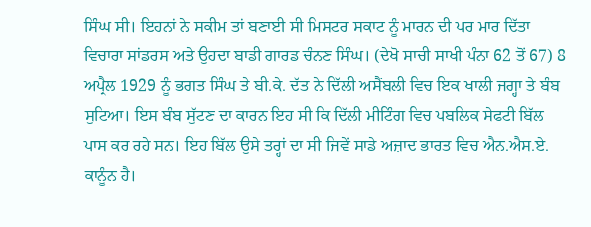ਸਿੰਘ ਸੀ। ਇਹਨਾਂ ਨੇ ਸਕੀਮ ਤਾਂ ਬਣਾਈ ਸੀ ਮਿਸਟਰ ਸਕਾਟ ਨੂੰ ਮਾਰਨ ਦੀ ਪਰ ਮਾਰ ਦਿੱਤਾ ਵਿਚਾਰਾ ਸਾਂਡਰਸ ਅਤੇ ਉਹਦਾ ਬਾਡੀ ਗਾਰਡ ਚੰਨਣ ਸਿੰਘ। (ਦੇਖੋ ਸਾਚੀ ਸਾਖੀ ਪੰਨਾ 62 ਤੋਂ 67) 8 ਅਪ੍ਰੈਲ 1929 ਨੂੰ ਭਗਤ ਸਿੰਘ ਤੇ ਬੀ.ਕੇ. ਦੱਤ ਨੇ ਦਿੱਲੀ ਅਸੈਂਬਲੀ ਵਿਚ ਇਕ ਖਾਲੀ ਜਗ੍ਹਾ ਤੇ ਬੰਬ ਸੁਟਿਆ। ਇਸ ਬੰਬ ਸੁੱਟਣ ਦਾ ਕਾਰਨ ਇਹ ਸੀ ਕਿ ਦਿੱਲੀ ਮੀਟਿੰਗ ਵਿਚ ਪਬਲਿਕ ਸੇਫਟੀ ਬਿੱਲ ਪਾਸ ਕਰ ਰਹੇ ਸਨ। ਇਹ ਬਿੱਲ ਉਸੇ ਤਰ੍ਹਾਂ ਦਾ ਸੀ ਜਿਵੇਂ ਸਾਡੇ ਅਜ਼ਾਦ ਭਾਰਤ ਵਿਚ ਐਨ.ਐਸ.ਏ. ਕਾਨੂੰਨ ਹੈ।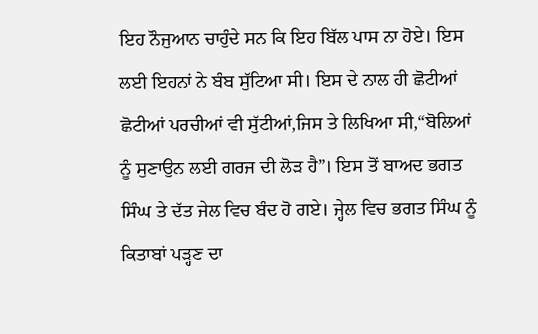ਇਹ ਨੌਜੁਆਨ ਚਾਹੁੰਦੇ ਸਨ ਕਿ ਇਹ ਬਿੱਲ ਪਾਸ ਨਾ ਹੋਏ। ਇਸ ਲਈ ਇਹਨਾਂ ਨੇ ਬੰਬ ਸੁੱਟਿਆ ਸੀ। ਇਸ ਦੇ ਨਾਲ ਹੀ ਛੋਟੀਆਂ ਛੋਟੀਆਂ ਪਰਚੀਆਂ ਵੀ ਸੁੱਟੀਆਂ,ਜਿਸ ਤੇ ਲਿਖਿਆ ਸੀ,“ਬੋਲਿਆਂ ਨੂੰ ਸੁਣਾਉਨ ਲਈ ਗਰਜ ਦੀ ਲੋੜ ਹੈ”। ਇਸ ਤੋਂ ਬਾਅਦ ਭਗਤ ਸਿੰਘ ਤੇ ਦੱਤ ਜੇਲ ਵਿਚ ਬੰਦ ਹੋ ਗਏ। ਜ੍ਹੇਲ ਵਿਚ ਭਗਤ ਸਿੰਘ ਨੂੰ ਕਿਤਾਬਾਂ ਪੜ੍ਹਣ ਦਾ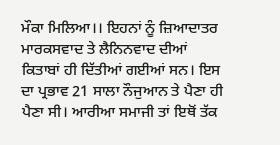ਮੌਕਾ ਮਿਲਿਆ।। ਇਹਨਾਂ ਨੂੰ ਜ਼ਿਆਦਾਤਰ ਮਾਰਕਸਵਾਦ ਤੇ ਲੈਨਿਨਵਾਦ ਦੀਆਂ ਕਿਤਾਬਾਂ ਹੀ ਦਿੱਤੀਆਂ ਗਈਆਂ ਸਨ। ਇਸ ਦਾ ਪ੍ਰਭਾਵ 21 ਸਾਲਾ ਨੌਜੁਆਨ ਤੇ ਪੈਣਾ ਹੀ ਪੈਣਾ ਸੀ। ਆਰੀਆ ਸਮਾਜੀ ਤਾਂ ਇਥੋਂ ਤੱਕ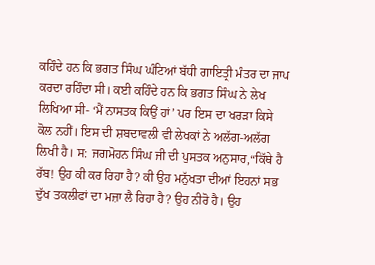ਕਹਿੰਦੇ ਹਨ ਕਿ ਭਗਤ ਸਿੰਘ ਘੰਟਿਆਂ ਬੱਧੀ ਗਾਇਤ੍ਰੀ ਮੰਤਰ ਦਾ ਜਾਪ ਕਰਦਾ ਰਹਿੰਦਾ ਸੀ। ਕਈ ਕਹਿੰਦੇ ਹਨ ਕਿ ਭਗਤ ਸਿੰਘ ਨੇ ਲੇਖ ਲਿਖਿਆ ਸੀ- ‘ਮੈਂ ਨਾਸਤਕ ਕਿਉਂ ਹਾਂ’ ਪਰ ਇਸ ਦਾ ਖਰੜਾ ਕਿਸੇ ਕੋਲ ਨਹੀਂ। ਇਸ ਦੀ ਸ਼ਬਦਾਵਲੀ ਵੀ ਲੇਖਕਾਂ ਨੇ ਅਲੱਗ-ਅਲੱਗ ਲਿਖੀ ਹੈ। ਸ: ਜਗਮੋਹਨ ਸਿੰਘ ਜੀ ਦੀ ਪੁਸਤਕ ਅਨੁਸਾਰ,“ਕਿੱਥੇ ਹੈ ਰੱਬ! ਉਹ ਕੀ ਕਰ ਰਿਹਾ ਹੈ? ਕੀ ਉਹ ਮਨੁੱਖਤਾ ਦੀਆਂ ਇਹਨਾਂ ਸਭ ਦੁੱਖ ਤਕਲੀਫਾਂ ਦਾ ਮਜ਼ਾ ਲੈ ਰਿਹਾ ਹੈ? ਉਹ ਨੀਰੋ ਹੈ। ਉਹ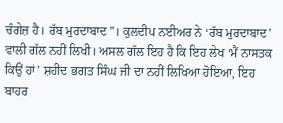ਚੰਗੇਜ਼ ਹੈ। ਰੱਬ ਮੁਰਦਾਬਾਦ”। ਕੁਲਦੀਪ ਨਈਅਰ ਨੇ ‘ਰੱਬ ਮੁਰਦਾਬਾਦ’ ਵਾਲੀ ਗੱਲ ਨਹੀਂ ਲਿਖੀ। ਅਸਲ ਗੱਲ ਇਹ ਹੈ ਕਿ ਇਹ ਲੇਖ ‘ਮੈਂ ਨਾਸਤਕ ਕਿਉਂ ਹਾਂ’ ਸ਼ਹੀਦ ਭਗਤ ਸਿੰਘ ਜੀ ਦਾ ਨਹੀਂ ਲਿਖਿਆ ਹੋਇਆ, ਇਹ ਬਾਹਰ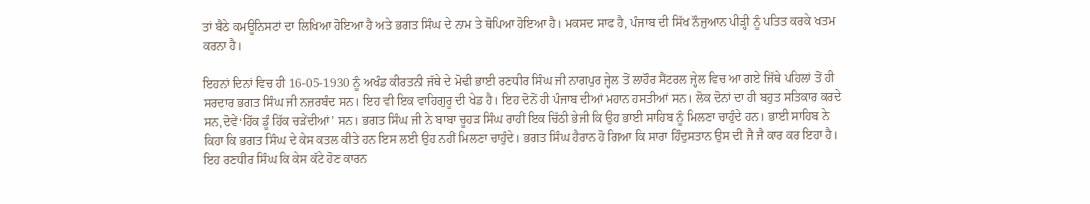ਤਾਂ ਬੈਠੇ ਕਮਊਨਿਸਟਾਂ ਦਾ ਲਿਖਿਆ ਹੋਇਆ ਹੈ ਅਤੇ ਭਗਤ ਸਿੰਘ ਦੇ ਨਾਮ ਤੇ ਥੋਪਿਆ ਹੋਇਆ ਹੈ। ਮਕਸਦ ਸਾਫ ਹੈ, ਪੰਜਾਬ ਦੀ ਸਿੱਖ ਨੌਜੁਆਨ ਪੀੜ੍ਹੀ ਨੂੰ ਪਤਿਤ ਕਰਕੇ ਖਤਮ ਕਰਨਾ ਹੈ।

ਇਹਨਾਂ ਦਿਨਾਂ ਵਿਚ ਹੀ 16-05-1930 ਨੂੰ ਅਖੰਡ ਕੀਰਤਨੀ ਜੱਥੇ ਦੇ ਮੋਢੀ ਭਾਈ ਰਣਧੀਰ ਸਿੰਘ ਜੀ ਨਾਗਪੁਰ ਜ੍ਹੇਲ ਤੋਂ ਲਾਹੌਰ ਸੈਂਟਰਲ ਜ੍ਹੇਲ ਵਿਚ ਆ ਗਏ ਜਿੱਥੇ ਪਹਿਲਾਂ ਤੋਂ ਹੀ ਸਰਦਾਰ ਭਗਤ ਸਿੰਘ ਜੀ ਨਜ਼ਰਬੰਦ ਸਨ। ਇਹ ਵੀ ਇਕ ਵਾਹਿਗੁਰੂ ਦੀ ਖੇਡ ਹੈ। ਇਹ ਦੋਨੋਂ ਹੀ ਪੰਜਾਬ ਦੀਆਂ ਮਹਾਨ ਹਸਤੀਆਂ ਸਨ। ਲੋਕ ਦੋਨਾਂ ਦਾ ਹੀ ਬਹੁਤ ਸਤਿਕਾਰ ਕਰਦੇ ਸਨ,ਦੋਵੇਂ‘ਹਿੱਕ ਡੂੰ ਹਿੱਕ ਚੜੇਂਦੀਆਂ’ ਸਨ। ਭਗਤ ਸਿੰਘ ਜੀ ਨੇ ਬਾਬਾ ਚੂਹੜ ਸਿੰਘ ਰਾਹੀਂ ਇਕ ਚਿੱਠੀ ਭੇਜੀ ਕਿ ਉਹ ਭਾਈ ਸਾਹਿਬ ਨੂੰ ਮਿਲਣਾ ਚਾਹੁੰਦੇ ਹਨ। ਭਾਈ ਸਾਹਿਬ ਨੇ ਕਿਹਾ ਕਿ ਭਗਤ ਸਿੰਘ ਦੇ ਕੇਸ ਕਤਲ ਕੀਤੇ ਹਨ ਇਸ ਲਈ ਉਹ ਨਹੀਂ ਮਿਲਣਾ ਚਾਹੁੰਦੇ। ਭਗਤ ਸਿੰਘ ਹੈਰਾਨ ਹੋ ਗਿਆ ਕਿ ਸਾਰਾ ਹਿੰਦੁਸਤਾਨ ਉਸ ਦੀ ਜੈ ਜੈ ਕਾਰ ਕਰ ਇਹਾ ਹੈ। ਇਹ ਰਣਧੀਰ ਸਿੰਘ ਕਿ ਕੇਸ ਕੱਟੇ ਹੋਣ ਕਾਰਨ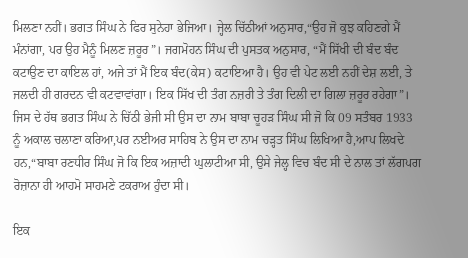ਮਿਲਣਾ ਨਹੀਂ। ਭਗਤ ਸਿੰਘ ਨੇ ਫਿਰ ਸੁਨੇਹਾ ਭੇਜਿਆ। ਜ੍ਹੇਲ ਚਿੱਠੀਆਂ ਅਨੁਸਾਰ,“ਉਹ ਜੋ ਕੁਝ ਕਹਿਣਗੇ ਮੈਂ ਮੰਨਾਂਗਾ, ਪਰ ਉਹ ਮੈਨੂੰ ਮਿਲਣ ਜ਼ਰੂਰ”। ਜਗਮੋਹਨ ਸਿੰਘ ਦੀ ਪੁਸਤਕ ਅਨੁਸਾਰ, “ਮੈਂ ਸਿੱਖੀ ਦੀ ਬੰਦ ਬੰਦ ਕਟਾਉਣ ਦਾ ਕਾਇਲ ਹਾਂ, ਅਜੇ ਤਾਂ ਮੈਂ ਇਕ ਬੰਦ(ਕੇਸ) ਕਟਾਇਆ ਹੈ। ਉਹ ਵੀ ਪੇਟ ਲਈ ਨਹੀਂ ਦੇਸ਼ ਲਈ, ਤੇ ਜਲਦੀ ਹੀ ਗਰਦਨ ਵੀ ਕਟਵਾਵਾਂਗਾ। ਇਕ ਸਿੱਖ ਦੀ ਤੰਗ ਨਜ਼ਰੀ ਤੇ ਤੰਗ ਦਿਲੀ ਦਾ ਗਿਲਾ ਜ਼ਰੂਰ ਰਹੇਗਾ”। ਜਿਸ ਦੇ ਹੱਥ ਭਗਤ ਸਿੰਘ ਨੇ ਚਿੱਠੀ ਭੇਜੀ ਸੀ ਉਸ ਦਾ ਨਾਮ ਬਾਬਾ ਚੂਹੜ ਸਿੰਘ ਸੀ ਜੋ ਕਿ 09 ਸਤੰਬਰ 1933 ਨੂੰ ਅਕਾਲ ਚਲਾਣਾ ਕਰਿਆ,ਪਰ ਨਈਅਰ ਸਾਹਿਬ ਨੇ ਉਸ ਦਾ ਨਾਮ ਚੜ੍ਹਤ ਸਿੰਘ ਲਿਖਿਆ ਹੈ,ਆਪ ਲਿਖਦੇ ਹਨ,“ਬਾਬਾ ਰਣਧੀਰ ਸਿੰਘ ਜੋ ਕਿ ਇਕ ਅਜ਼ਾਦੀ ਘੁਲਾਟੀਆ ਸੀ, ਉਸੇ ਜੇਲ੍ਹ ਵਿਚ ਬੰਦ ਸੀ ਦੇ ਨਾਲ ਤਾਂ ਲੱਗਪਗ ਰੋਜ਼ਾਨਾ ਹੀ ਆਹਮੋ ਸਾਹਮਣੇ ਟਕਰਾਅ ਹੁੰਦਾ ਸੀ।

ਇਕ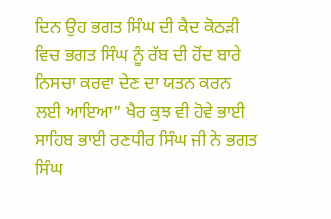ਦਿਨ ਉਹ ਭਗਤ ਸਿੰਘ ਦੀ ਕੈਦ ਕੋਠੜੀ ਵਿਚ ਭਗਤ ਸਿੰਘ ਨੂੰ ਰੱਬ ਦੀ ਹੋਂਦ ਬਾਰੇ ਨਿਸਚਾ ਕਰਵਾ ਦੇਣ ਦਾ ਯਤਨ ਕਰਨ ਲਈ ਆਇਆ” ਖੈਰ ਕੁਝ ਵੀ ਹੋਵੇ ਭਾਈ ਸਾਹਿਬ ਭਾਈ ਰਣਧੀਰ ਸਿੰਘ ਜੀ ਨੇ ਭਗਤ ਸਿੰਘ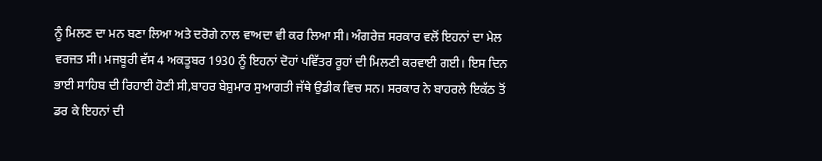ਨੂੰ ਮਿਲਣ ਦਾ ਮਨ ਬਣਾ ਲਿਆ ਅਤੇ ਦਰੋਗੇ ਨਾਲ ਵਾਅਦਾ ਵੀ ਕਰ ਲਿਆ ਸੀ। ਅੰਗਰੇਜ਼ ਸਰਕਾਰ ਵਲੋਂ ਇਹਨਾਂ ਦਾ ਮੇਲ ਵਰਜਤ ਸੀ। ਮਜਬੂਰੀ ਵੱਸ 4 ਅਕਤੂਬਰ 1930 ਨੂੰ ਇਹਨਾਂ ਦੋਹਾਂ ਪਵਿੱਤਰ ਰੂਹਾਂ ਦੀ ਮਿਲਣੀ ਕਰਵਾਈ ਗਈ। ਇਸ ਦਿਨ ਭਾਈ ਸਾਹਿਬ ਦੀ ਰਿਹਾਈ ਹੋਣੀ ਸੀ,ਬਾਹਰ ਬੇਸ਼ੁਮਾਰ ਸੁਆਗਤੀ ਜੱਥੇ ਉਡੀਕ ਵਿਚ ਸਨ। ਸਰਕਾਰ ਨੇ ਬਾਹਰਲੇ ਇਕੱਠ ਤੋਂ ਡਰ ਕੇ ਇਹਨਾਂ ਦੀ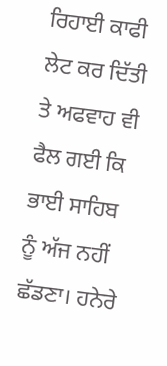ਰਿਹਾਈ ਕਾਫੀ ਲੇਟ ਕਰ ਦਿੱਤੀ ਤੇ ਅਫਵਾਹ ਵੀ ਫੈਲ ਗਈ ਕਿ ਭਾਈ ਸਾਹਿਬ ਨੂੰ ਅੱਜ ਨਹੀਂ ਛੱਡਣਾ। ਹਨੇਰੇ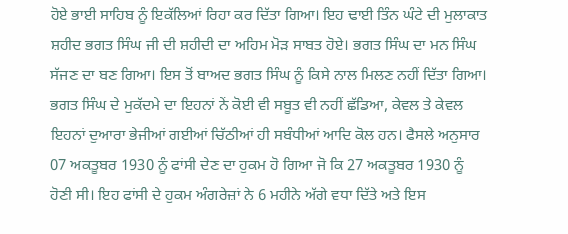ਹੋਏ ਭਾਈ ਸਾਹਿਬ ਨੂੰ ਇਕੱਲਿਆਂ ਰਿਹਾ ਕਰ ਦਿੱਤਾ ਗਿਆ। ਇਹ ਢਾਈ ਤਿੰਨ ਘੰਟੇ ਦੀ ਮੁਲਾਕਾਤ ਸ਼ਹੀਦ ਭਗਤ ਸਿੰਘ ਜੀ ਦੀ ਸ਼ਹੀਦੀ ਦਾ ਅਹਿਮ ਮੋੜ ਸਾਬਤ ਹੋਏ। ਭਗਤ ਸਿੰਘ ਦਾ ਮਨ ਸਿੰਘ ਸੱਜਣ ਦਾ ਬਣ ਗਿਆ। ਇਸ ਤੋਂ ਬਾਅਦ ਭਗਤ ਸਿੰਘ ਨੂੰ ਕਿਸੇ ਨਾਲ ਮਿਲਣ ਨਹੀਂ ਦਿੱਤਾ ਗਿਆ। ਭਗਤ ਸਿੰਘ ਦੇ ਮੁਕੱਦਮੇ ਦਾ ਇਹਨਾਂ ਨੇਂ ਕੋਈ ਵੀ ਸਬੂਤ ਵੀ ਨਹੀਂ ਛੱਡਿਆ, ਕੇਵਲ ਤੇ ਕੇਵਲ ਇਹਨਾਂ ਦੁਆਰਾ ਭੇਜੀਆਂ ਗਈਆਂ ਚਿੱਠੀਆਂ ਹੀ ਸਬੰਧੀਆਂ ਆਦਿ ਕੋਲ ਹਨ। ਫੈਸਲੇ ਅਨੁਸਾਰ 07 ਅਕਤੂਬਰ 1930 ਨੂੰ ਫਾਂਸੀ ਦੇਣ ਦਾ ਹੁਕਮ ਹੋ ਗਿਆ ਜੋ ਕਿ 27 ਅਕਤੂਬਰ 1930 ਨੂੰ ਹੋਣੀ ਸੀ। ਇਹ ਫਾਂਸੀ ਦੇ ਹੁਕਮ ਅੰਗਰੇਜ਼ਾਂ ਨੇ 6 ਮਹੀਨੇ ਅੱਗੇ ਵਧਾ ਦਿੱਤੇ ਅਤੇ ਇਸ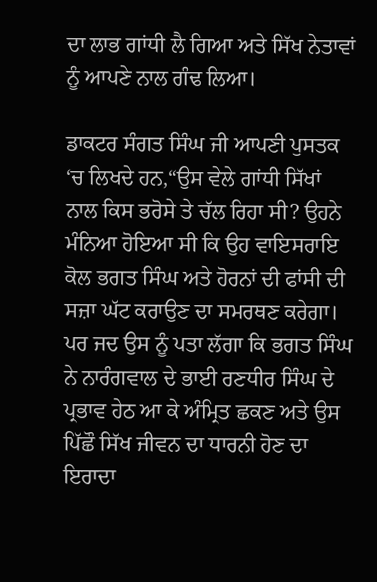ਦਾ ਲਾਭ ਗਾਂਧੀ ਲੈ ਗਿਆ ਅਤੇ ਸਿੱਖ ਨੇਤਾਵਾਂ ਨੂੰ ਆਪਣੇ ਨਾਲ ਗੰਢ ਲਿਆ।

ਡਾਕਟਰ ਸੰਗਤ ਸਿੰਘ ਜੀ ਆਪਣੀ ਪੁਸਤਕ ‘ਚ ਲਿਖਦੇ ਹਨ,“ਉਸ ਵੇਲੇ ਗਾਂਧੀ ਸਿੱਖਾਂ ਨਾਲ ਕਿਸ ਭਰੋਸੇ ਤੇ ਚੱਲ ਰਿਹਾ ਸੀ? ਉਹਨੇ ਮੰਨਿਆ ਹੋਇਆ ਸੀ ਕਿ ਉਹ ਵਾਇਸਰਾਇ ਕੋਲ ਭਗਤ ਸਿੰਘ ਅਤੇ ਹੋਰਨਾਂ ਦੀ ਫਾਂਸੀ ਦੀ ਸਜ਼ਾ ਘੱਟ ਕਰਾਉਣ ਦਾ ਸਮਰਥਣ ਕਰੇਗਾ। ਪਰ ਜਦ ਉਸ ਨੂੰ ਪਤਾ ਲੱਗਾ ਕਿ ਭਗਤ ਸਿੰਘ ਨੇ ਨਾਰੰਗਵਾਲ ਦੇ ਭਾਈ ਰਣਧੀਰ ਸਿੰਘ ਦੇ ਪ੍ਰਭਾਵ ਹੇਠ ਆ ਕੇ ਅੰਮ੍ਰਿਤ ਛਕਣ ਅਤੇ ਉਸ ਪਿੱਛੌ ਸਿੱਖ ਜੀਵਨ ਦਾ ਧਾਰਨੀ ਹੋਣ ਦਾ ਇਰਾਦਾ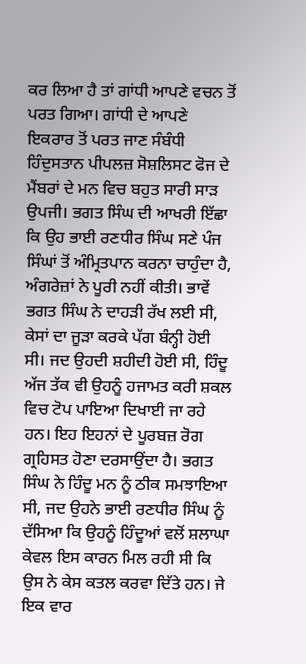ਕਰ ਲਿਆ ਹੈ ਤਾਂ ਗਾਂਧੀ ਆਪਣੇ ਵਚਨ ਤੋਂ ਪਰਤ ਗਿਆ। ਗਾਂਧੀ ਦੇ ਆਪਣੇ ਇਕਰਾਰ ਤੋਂ ਪਰਤ ਜਾਣ ਸੰਬੰਧੀ ਹਿੰਦੁਸਤਾਨ ਪੀਪਲਜ਼ ਸੋਸ਼ਲਿਸਟ ਫੋਜ ਦੇ ਮੈਂਬਰਾਂ ਦੇ ਮਨ ਵਿਚ ਬਹੁਤ ਸਾਰੀ ਸਾੜ ਉਪਜੀ। ਭਗਤ ਸਿੰਘ ਦੀ ਆਖਰੀ ਇੱਛਾ ਕਿ ਉਹ ਭਾਈ ਰਣਧੀਰ ਸਿੰਘ ਸਣੇ ਪੰਜ ਸਿੰਘਾਂ ਤੋਂ ਅੰਮ੍ਰਿਤਪਾਨ ਕਰਨਾ ਚਾਹੁੰਦਾ ਹੈ, ਅੰਗਰੇਜ਼ਾਂ ਨੇ ਪੂਰੀ ਨਹੀਂ ਕੀਤੀ। ਭਾਵੇਂ ਭਗਤ ਸਿੰਘ ਨੇ ਦਾਹੜੀ ਰੱਖ ਲਈ ਸੀ, ਕੇਸਾਂ ਦਾ ਜੂੜਾ ਕਰਕੇ ਪੱਗ ਬੰਨ੍ਹੀ ਹੋਈ ਸੀ। ਜਦ ਉਹਦੀ ਸ਼ਹੀਦੀ ਹੋਈ ਸੀ, ਹਿੰਦੂ ਅੱਜ ਤੱਕ ਵੀ ਉਹਨੂੰ ਹਜਾਮਤ ਕਰੀ ਸ਼ਕਲ ਵਿਚ ਟੋਪ ਪਾਇਆ ਦਿਖਾਈ ਜਾ ਰਹੇ ਹਨ। ਇਹ ਇਹਨਾਂ ਦੇ ਪੂਰਬਜ਼ ਰੋਗ ਗ੍ਰਹਿਸਤ ਹੋਣਾ ਦਰਸਾਉਂਦਾ ਹੈ। ਭਗਤ ਸਿੰਘ ਨੇ ਹਿੰਦੂ ਮਨ ਨੂੰ ਠੀਕ ਸਮਝਾਇਆ ਸੀ, ਜਦ ਉਹਨੇ ਭਾਈ ਰਣਧੀਰ ਸਿੰਘ ਨੂੰ ਦੱਸਿਆ ਕਿ ਉਹਨੂੰ ਹਿੰਦੂਆਂ ਵਲੋਂ ਸ਼ਲਾਘਾ ਕੇਵਲ ਇਸ ਕਾਰਨ ਮਿਲ ਰਹੀ ਸੀ ਕਿ ਉਸ ਨੇ ਕੇਸ ਕਤਲ ਕਰਵਾ ਦਿੱਤੇ ਹਨ। ਜੇ ਇਕ ਵਾਰ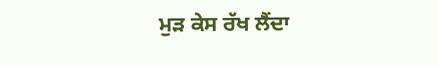ਮੁੜ ਕੇਸ ਰੱਖ ਲੈਂਦਾ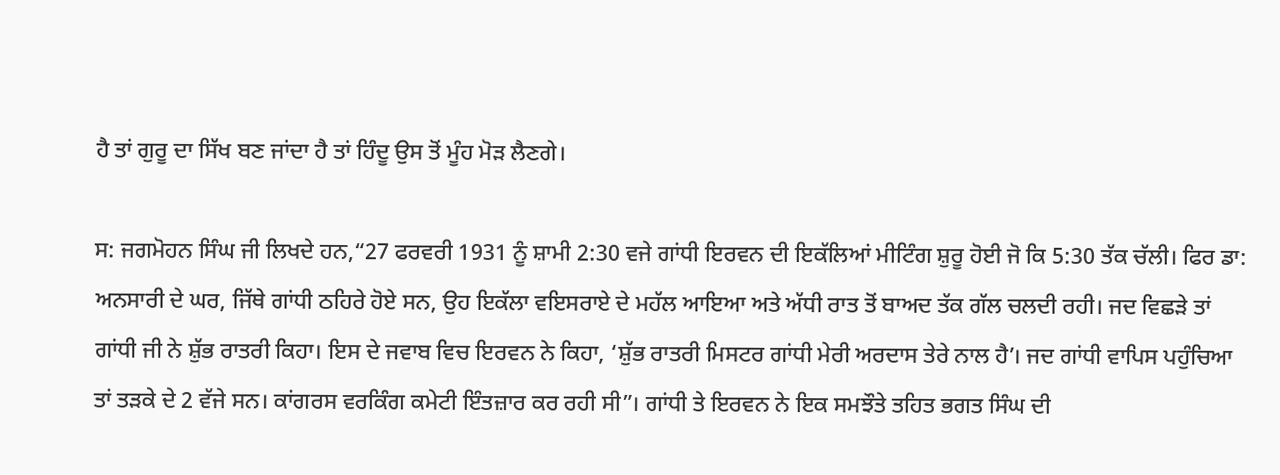ਹੈ ਤਾਂ ਗੁਰੂ ਦਾ ਸਿੱਖ ਬਣ ਜਾਂਦਾ ਹੈ ਤਾਂ ਹਿੰਦੂ ਉਸ ਤੋਂ ਮੂੰਹ ਮੋੜ ਲੈਣਗੇ।

ਸ: ਜਗਮੋਹਨ ਸਿੰਘ ਜੀ ਲਿਖਦੇ ਹਨ,“27 ਫਰਵਰੀ 1931 ਨੂੰ ਸ਼ਾਮੀ 2:30 ਵਜੇ ਗਾਂਧੀ ਇਰਵਨ ਦੀ ਇਕੱਲਿਆਂ ਮੀਟਿੰਗ ਸ਼ੁਰੂ ਹੋਈ ਜੋ ਕਿ 5:30 ਤੱਕ ਚੱਲੀ। ਫਿਰ ਡਾ: ਅਨਸਾਰੀ ਦੇ ਘਰ, ਜਿੱਥੇ ਗਾਂਧੀ ਠਹਿਰੇ ਹੋਏ ਸਨ, ਉਹ ਇਕੱਲਾ ਵਇਸਰਾਏ ਦੇ ਮਹੱਲ ਆਇਆ ਅਤੇ ਅੱਧੀ ਰਾਤ ਤੋਂ ਬਾਅਦ ਤੱਕ ਗੱਲ ਚਲਦੀ ਰਹੀ। ਜਦ ਵਿਛੜੇ ਤਾਂ ਗਾਂਧੀ ਜੀ ਨੇ ਸ਼ੁੱਭ ਰਾਤਰੀ ਕਿਹਾ। ਇਸ ਦੇ ਜਵਾਬ ਵਿਚ ਇਰਵਨ ਨੇ ਕਿਹਾ, ‘ਸ਼ੁੱਭ ਰਾਤਰੀ ਮਿਸਟਰ ਗਾਂਧੀ ਮੇਰੀ ਅਰਦਾਸ ਤੇਰੇ ਨਾਲ ਹੈ’। ਜਦ ਗਾਂਧੀ ਵਾਪਿਸ ਪਹੁੰਚਿਆ ਤਾਂ ਤੜਕੇ ਦੇ 2 ਵੱਜੇ ਸਨ। ਕਾਂਗਰਸ ਵਰਕਿੰਗ ਕਮੇਟੀ ਇੰਤਜ਼ਾਰ ਕਰ ਰਹੀ ਸੀ”। ਗਾਂਧੀ ਤੇ ਇਰਵਨ ਨੇ ਇਕ ਸਮਝੌਤੇ ਤਹਿਤ ਭਗਤ ਸਿੰਘ ਦੀ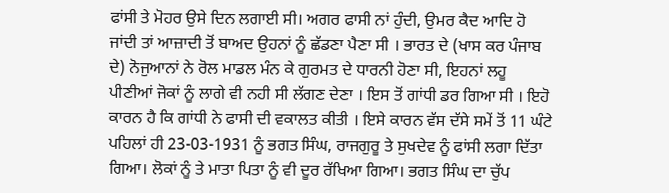ਫਾਂਸੀ ਤੇ ਮੋਹਰ ਉਸੇ ਦਿਨ ਲਗਾਈ ਸੀ। ਅਗਰ ਫਾਸੀ ਨਾਂ ਹੁੰਦੀ, ਉਮਰ ਕੈਦ ਆਦਿ ਹੋ ਜਾਂਦੀ ਤਾਂ ਆਜ਼ਾਦੀ ਤੋਂ ਬਾਅਦ ਉਹਨਾਂ ਨੂੰ ਛੱਡਣਾ ਪੈਣਾ ਸੀ । ਭਾਰਤ ਦੇ (ਖਾਸ ਕਰ ਪੰਜਾਬ ਦੇ) ਨੋਜੁਆਨਾਂ ਨੇ ਰੋਲ ਮਾਡਲ ਮੰਨ ਕੇ ਗੁਰਮਤ ਦੇ ਧਾਰਨੀ ਹੋਣਾ ਸੀ, ਇਹਨਾਂ ਲਹੂ ਪੀਣੀਆਂ ਜੋਕਾਂ ਨੂੰ ਲਾਗੇ ਵੀ ਨਹੀ ਸੀ ਲੱਗਣ ਦੇਣਾ । ਇਸ ਤੋਂ ਗਾਂਧੀ ਡਰ ਗਿਆ ਸੀ । ਇਹੋ ਕਾਰਨ ਹੈ ਕਿ ਗਾਂਧੀ ਨੇ ਫਾਸੀ ਦੀ ਵਕਾਲਤ ਕੀਤੀ । ਇਸੇ ਕਾਰਨ ਵੱਸ ਦੱਸੇ ਸਮੇਂ ਤੋਂ 11 ਘੰਟੇ ਪਹਿਲਾਂ ਹੀ 23-03-1931 ਨੂੰ ਭਗਤ ਸਿੰਘ, ਰਾਜਗੁਰੂ ਤੇ ਸੁਖਦੇਵ ਨੂੰ ਫਾਂਸੀ ਲਗਾ ਦਿੱਤਾ ਗਿਆ। ਲੋਕਾਂ ਨੂੰ ਤੇ ਮਾਤਾ ਪਿਤਾ ਨੂੰ ਵੀ ਦੂਰ ਰੱਖਿਆ ਗਿਆ। ਭਗਤ ਸਿੰਘ ਦਾ ਚੁੱਪ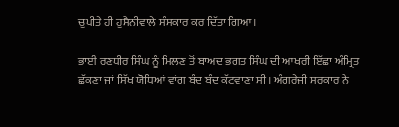ਚੁਪੀਤੇ ਹੀ ਹੁਸੈਨੀਵਾਲੇ ਸੰਸਕਾਰ ਕਰ ਦਿੱਤਾ ਗਿਆ।

ਭਾਈ ਰਣਧੀਰ ਸਿੰਘ ਨੂੰ ਮਿਲਣ ਤੋਂ ਬਾਅਦ ਭਗਤ ਸਿੰਘ ਦੀ ਆਖਰੀ ਇੱਛਾ ਅੰਮ੍ਰਿਤ ਛੱਕਣਾ ਜਾਂ ਸਿੱਖ ਯੋਧਿਆਂ ਵਾਂਗ ਬੰਦ ਬੰਦ ਕੱਟਵਾਣਾ ਸੀ। ਅੰਗਰੇਜੀ ਸਰਕਾਰ ਨੇ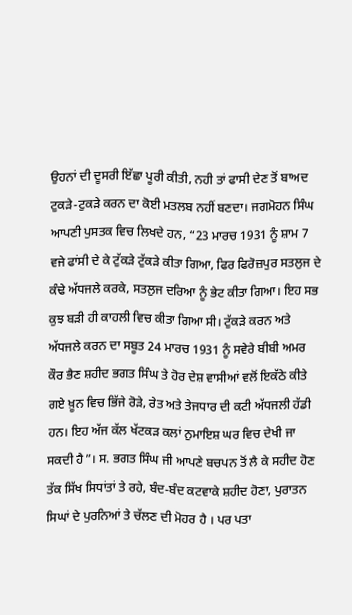ਉਹਨਾਂ ਦੀ ਦੂਸਰੀ ਇੱਛਾ ਪੂਰੀ ਕੀਤੀ, ਨਹੀ ਤਾਂ ਫਾਸੀ ਦੇਣ ਤੋਂ ਬਾਅਦ ਟੁਕੜੇ-ਟੁਕੜੇ ਕਰਨ ਦਾ ਕੋਈ ਮਤਲਬ ਨਹੀਂ ਬਣਦਾ। ਜਗਮੋਹਨ ਸਿੰਘ ਆਪਣੀ ਪੁਸਤਕ ਵਿਚ ਲਿਖਦੇ ਹਨ, “23 ਮਾਰਚ 1931 ਨੂੰ ਸ਼ਾਮ 7 ਵਜੇ ਫਾਂਸੀ ਦੇ ਕੇ ਟੁੱਕੜੇ ਟੁੱਕੜੇ ਕੀਤਾ ਗਿਆ, ਫਿਰ ਫਿਰੋਜ਼ਪੁਰ ਸਤਲੁਜ ਦੇ ਕੰਢੇ ਅੱਧਜਲੇ ਕਰਕੇ, ਸਤਲੁਜ ਦਰਿਆ ਨੂੰ ਭੇਟ ਕੀਤਾ ਗਿਆ। ਇਹ ਸਭ ਕੁਝ ਬੜੀ ਹੀ ਕਾਹਲੀ ਵਿਚ ਕੀਤਾ ਗਿਆ ਸੀ। ਟੁੱਕੜੇ ਕਰਨ ਅਤੇ ਅੱਧਜਲੇ ਕਰਨ ਦਾ ਸਬੂਤ 24 ਮਾਰਚ 1931 ਨੂੰ ਸਵੇਰੇ ਬੀਬੀ ਅਮਰ ਕੌਰ ਭੈਣ ਸ਼ਹੀਦ ਭਗਤ ਸਿੰਘ ਤੇ ਹੋਰ ਦੇਸ਼ ਵਾਸੀਆਂ ਵਲੋਂ ਇਕੱਠੇ ਕੀਤੇ ਗਏ ਖ਼ੂਨ ਵਿਚ ਭਿੱਜੇ ਰੋੜੇ, ਰੇਤ ਅਤੇ ਤੇਜਧਾਰ ਦੀ ਕਟੀ ਅੱਧਜਲੀ ਹੱਡੀ ਹਨ। ਇਹ ਅੱਜ ਕੱਲ ਖੱਟਕੜ ਕਲਾਂ ਨੁਮਾਇਸ਼ ਘਰ ਵਿਚ ਦੇਖੀ ਜਾ ਸਕਦੀ ਹੈ”। ਸ. ਭਗਤ ਸਿੰਘ ਜੀ ਆਪਣੇ ਬਚਪਨ ਤੋਂ ਲੈ ਕੇ ਸਹੀਦ ਹੋਣ ਤੱਕ ਸਿੱਖ ਸਿਧਾਂਤਾਂ ਤੇ ਰਹੇ, ਬੰਦ-ਬੰਦ ਕਟਵਾਕੇ ਸ਼ਹੀਦ ਹੋਣਾ, ਪੁਰਾਤਨ ਸਿਘਾਂ ਦੇ ਪੁਰਨਿਆਂ ਤੇ ਚੱਲਣ ਦੀ ਮੋਹਰ ਹੈ । ਪਰ ਪਤਾ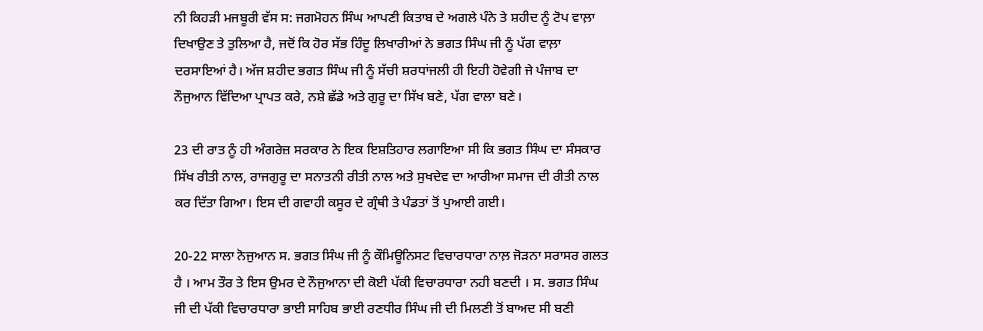ਨੀ ਕਿਹੜੀ ਮਜਬੂਰੀ ਵੱਸ ਸ: ਜਗਮੋਹਨ ਸਿੰਘ ਆਪਣੀ ਕਿਤਾਬ ਦੇ ਅਗਲੇ ਪੰਨੇ ਤੇ ਸ਼ਹੀਦ ਨੂੰ ਟੋਪ ਵਾਲ਼ਾ ਦਿਖਾਉਣ ਤੇ ਤੁਲਿਆ ਹੈ, ਜਦੋਂ ਕਿ ਹੋਰ ਸੱਭ ਹਿੰਦੂ ਲਿਖਾਰੀਆਂ ਨੇ ਭਗਤ ਸਿੰਘ ਜੀ ਨੂੰ ਪੱਗ ਵਾਲ਼ਾ ਦਰਸਾਇਆਂ ਹੈ। ਅੱਜ ਸ਼ਹੀਦ ਭਗਤ ਸਿੰਘ ਜੀ ਨੂੰ ਸੱਚੀ ਸ਼ਰਧਾਂਜਲੀ ਹੀ ਇਹੀ ਹੋਵੇਗੀ ਜੇ ਪੰਜਾਬ ਦਾ ਨੌਜੁਆਨ ਵਿੱਦਿਆ ਪ੍ਰਾਪਤ ਕਰੇ, ਨਸ਼ੇ ਛੱਡੇ ਅਤੇ ਗੁਰੂ ਦਾ ਸਿੱਖ ਬਣੇ, ਪੱਗ ਵਾਲਾ ਬਣੇ।

23 ਦੀ ਰਾਤ ਨੂੰ ਹੀ ਅੰਗਰੇਜ਼ ਸਰਕਾਰ ਨੇ ਇਕ ਇਸ਼ਤਿਹਾਰ ਲਗਾਇਆ ਸੀ ਕਿ ਭਗਤ ਸਿੰਘ ਦਾ ਸੰਸਕਾਰ ਸਿੱਖ ਰੀਤੀ ਨਾਲ, ਰਾਜਗੁਰੂ ਦਾ ਸਨਾਤਨੀ ਰੀਤੀ ਨਾਲ ਅਤੇ ਸੁਖਦੇਵ ਦਾ ਆਰੀਆ ਸਮਾਜ ਦੀ ਰੀਤੀ ਨਾਲ ਕਰ ਦਿੱਤਾ ਗਿਆ। ਇਸ ਦੀ ਗਵਾਹੀ ਕਸੂਰ ਦੇ ਗ੍ਰੰਥੀ ਤੇ ਪੰਡਤਾਂ ਤੋਂ ਪੁਆਈ ਗਈ।

20-22 ਸਾਲਾ ਨੋਜੁਆਨ ਸ. ਭਗਤ ਸਿੰਘ ਜੀ ਨੂੰ ਕੌਮਿਊਨਿਸਟ ਵਿਚਾਰਧਾਰਾ ਨਾਲ਼ ਜੋੜਨਾ ਸਰਾਸਰ ਗਲਤ ਹੈ । ਆਮ ਤੌਰ ਤੇ ਇਸ ਉਮਰ ਦੇ ਨੌਜੁਆਨਾ ਦੀ ਕੋਈ ਪੱਕੀ ਵਿਚਾਰਧਾਰਾ ਨਹੀ ਬਣਦੀ । ਸ. ਭਗਤ ਸਿੰਘ ਜੀ ਦੀ ਪੱਕੀ ਵਿਚਾਰਧਾਰਾ ਭਾਈ ਸਾਹਿਬ ਭਾਈ ਰਣਧੀਰ ਸਿੰਘ ਜੀ ਦੀ ਮਿਲਣੀ ਤੋਂ ਬਾਅਦ ਸੀ ਬਣੀ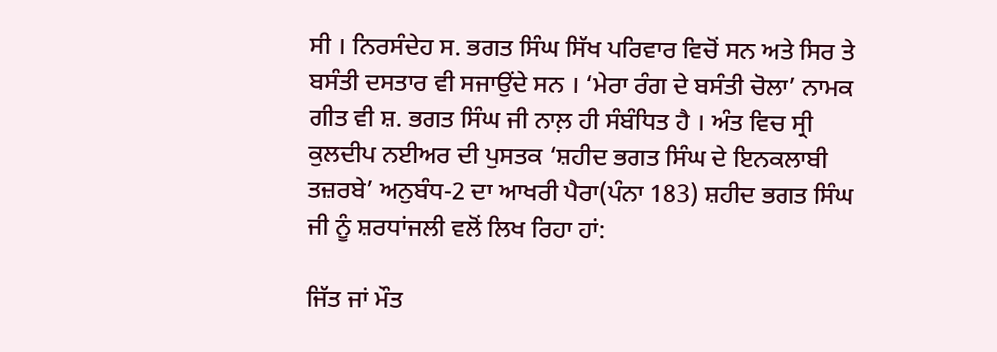ਸੀ । ਨਿਰਸੰਦੇਹ ਸ. ਭਗਤ ਸਿੰਘ ਸਿੱਖ ਪਰਿਵਾਰ ਵਿਚੋਂ ਸਨ ਅਤੇ ਸਿਰ ਤੇ ਬਸੰਤੀ ਦਸਤਾਰ ਵੀ ਸਜਾਉਂਦੇ ਸਨ । ‘ਮੇਰਾ ਰੰਗ ਦੇ ਬਸੰਤੀ ਚੋਲਾ’ ਨਾਮਕ ਗੀਤ ਵੀ ਸ਼. ਭਗਤ ਸਿੰਘ ਜੀ ਨਾਲ਼ ਹੀ ਸੰਬੰਧਿਤ ਹੈ । ਅੰਤ ਵਿਚ ਸ੍ਰੀ ਕੁਲਦੀਪ ਨਈਅਰ ਦੀ ਪੁਸਤਕ ‘ਸ਼ਹੀਦ ਭਗਤ ਸਿੰਘ ਦੇ ਇਨਕਲਾਬੀ ਤਜ਼ਰਬੇ’ ਅਨੁਬੰਧ-2 ਦਾ ਆਖਰੀ ਪੈਰਾ(ਪੰਨਾ 183) ਸ਼ਹੀਦ ਭਗਤ ਸਿੰਘ ਜੀ ਨੂੰ ਸ਼ਰਧਾਂਜਲੀ ਵਲੋਂ ਲਿਖ ਰਿਹਾ ਹਾਂ:

ਜਿੱਤ ਜਾਂ ਮੌਤ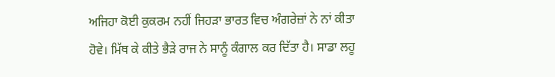ਅਜਿਹਾ ਕੋਈ ਕੁਕਰਮ ਨਹੀਂ ਜਿਹੜਾ ਭਾਰਤ ਵਿਚ ਅੰਗਰੇਜ਼ਾਂ ਨੇ ਨਾਂ ਕੀਤਾ ਹੋਵੇ। ਮਿੱਥ ਕੇ ਕੀਤੇ ਭੈੜੇ ਰਾਜ ਨੇ ਸਾਨੂੰ ਕੰਗਾਲ ਕਰ ਦਿੱਤਾ ਹੈ। ਸਾਡਾ ਲਹੂ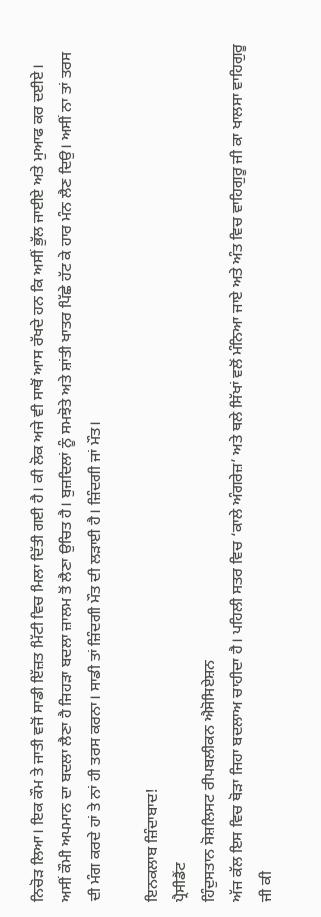ਨਿਚੋੜ ਲਿਆ। ਇਕ ਕੌਮ ਤੇ ਜਾਤੀ ਵਜੋਂ ਸਾਡੀ ਇੱਜ਼ਤ ਮਿੱਟੀ ਵਿਚ ਮਿਲਾ ਦਿੱਤੀ ਗਈ ਹੈ। ਕੀ ਲੋਕ ਅਜੇ ਵੀ ਸਾਥੋਂ ਆਸ ਰੱਖਦੇ ਹਨ ਕਿ ਅਸੀਂ ਭੁੱਲ ਜਾਈਏ ਅਤੇ ਮੁਆਫ ਕਰ ਦਈਏ। ਅਸੀਂ ਕੌਮੀ ਅਪਮਾਨ ਦਾ ਬਦਲਾ ਲੈਣਾ ਹੈ ਜਿਹੜਾ ਬਦਲਾ ਜ਼ਾਲਮ ਤੋਂ ਲੈਣਾ ਉਚਿਤ ਹੈ। ਬੁਜ਼ਦਿਲਾਂ ਨੂੰ ਸਮਝੋਤੇ ਅਤੇ ਸ਼ਾਂਤੀ ਖਾਤਰ ਪਿੱਛੇ ਹੱਟ ਕੇ ਹਾਰ ਮੰਨ ਲੈਣ ਦਿਉ। ਅਸੀਂ ਨਾ ਤਾਂ ਤਰਸ ਦੀ ਮੰਗ ਕਰਦੇ ਹਾਂ ਤੇ ਨਾਂ ਹੀ ਤਰਸ ਕਰਨਾ। ਸਾਡੀ ਤਾਂ ਜ਼ਿੰਦਗੀ ਮੌਤ ਦੀ ਲੜਾਈ ਹੈ। ਜ਼ਿੰਦਗੀ ਜਾਂ ਮੌਤ।

ਇਨਕਲਾਬ ਜ਼ਿੰਦਾਬਾਦ!
ਪ੍ਰੈਸੀਡੈਂਟ
ਹਿੰਦੁਸਤਾਨ ਸੋਸ਼ਲਿਸਟ ਰੀਪਬਲੀਕਨ ਐਸੋਸਿਏਸ਼ਨ
ਅੱਜ ਕੱਲ ਇਸ ਵਿਚ ਥੋੜਾ ਜਿਹਾ ਬਦਲਾਅ ਚਾਹੀਦਾ ਹੈ। ਪਹਿਲੀ ਸਤਰ ਵਿਚ ‘ਕਾਲੇ ਅੰਗਰੇਜ਼’ ਅਤੇ ਥਲੇ ਸਿੱਖਾਂ ਵਲੋਂ ਮੰਨਿਆ ਜਾਏ ਅਤੇ ਅੰਤ ਵਿਚ ਵਾਹਿਗੁਰੂ ਜੀ ਕਾ ਖਾਲਸਾ ਵਾਹਿਗੁਰੂ ਜੀ ਕੀ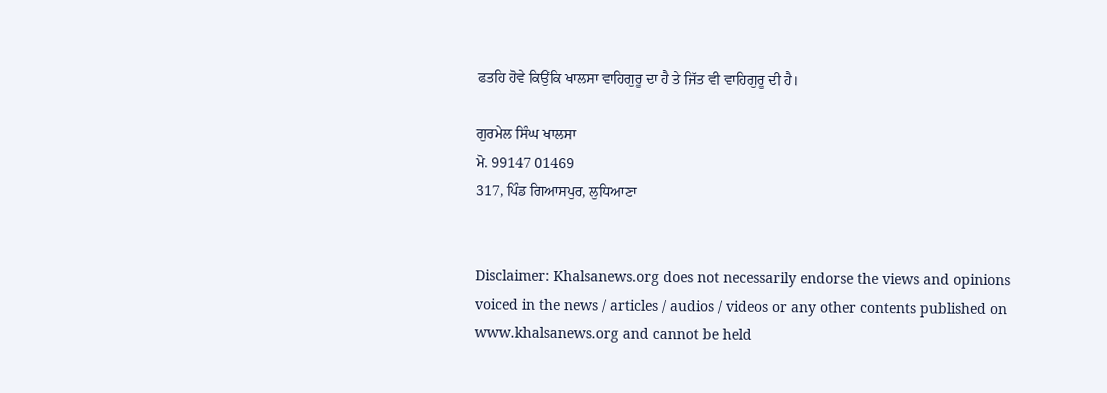ਫਤਹਿ ਹੋਵੇ ਕਿਉਂਕਿ ਖਾਲਸਾ ਵਾਹਿਗੁਰੂ ਦਾ ਹੈ ਤੇ ਜਿੱਤ ਵੀ ਵਾਹਿਗੁਰੂ ਦੀ ਹੈ।

ਗੁਰਮੇਲ ਸਿੰਘ ਖਾਲਸਾ
ਮੋ. 99147 01469
317, ਪਿੰਡ ਗਿਆਸਪੁਰ, ਲੁਧਿਆਣਾ


Disclaimer: Khalsanews.org does not necessarily endorse the views and opinions voiced in the news / articles / audios / videos or any other contents published on www.khalsanews.org and cannot be held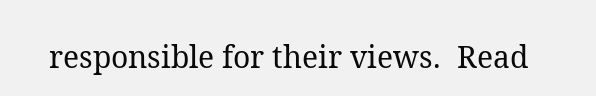responsible for their views.  Read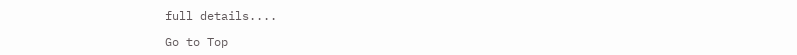full details....

Go to Top